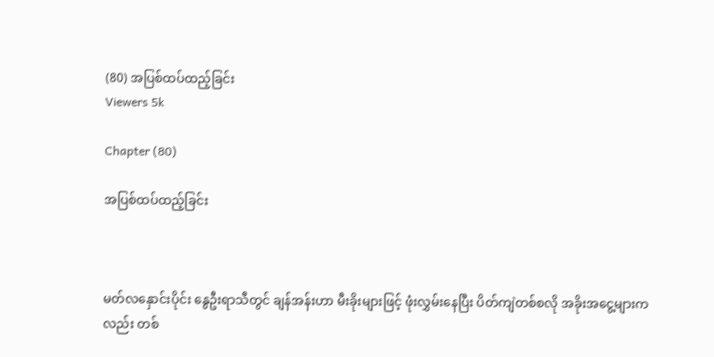(80) အပြစ်ထပ်ထည့်ခြင်း
Viewers 5k

Chapter (80)

အပြစ်ထပ်ထည့်ခြင်း



မတ်လနှောင်းပိုင်း နွေဦးရာသီတွင် ချန်အန်းဟာ မီးခိုးများဖြင့် ဖုံးလွှမ်းနေပြီး ပိတ်ကျဲတစ်စလို အခိုးအငွေ့များကလည်း တစ်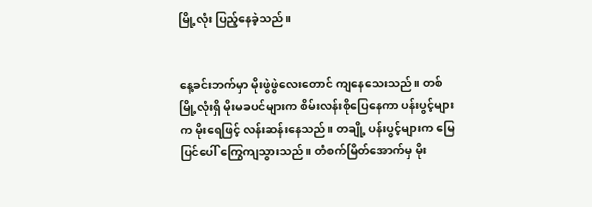မြို့လုံး ပြည့်နေခဲ့သည်။


နေ့ခင်းဘက်မှာ မိုးဖွဲဖွဲလေးတောင် ကျနေသေးသည်။ တစ်မြို့လုံးရှိ မိုးမခပင်များက စိမ်းလန်းစိုပြေနေကာ ပန်းပွင့်များက မိုးရေဖြင့် လန်းဆန်းနေသည်။ တချို့ ပန်းပွင့်များက မြေပြင်ပေါ် ကြွေကျသွားသည်။ တံစက်မြိတ်အောက်မှ မိုး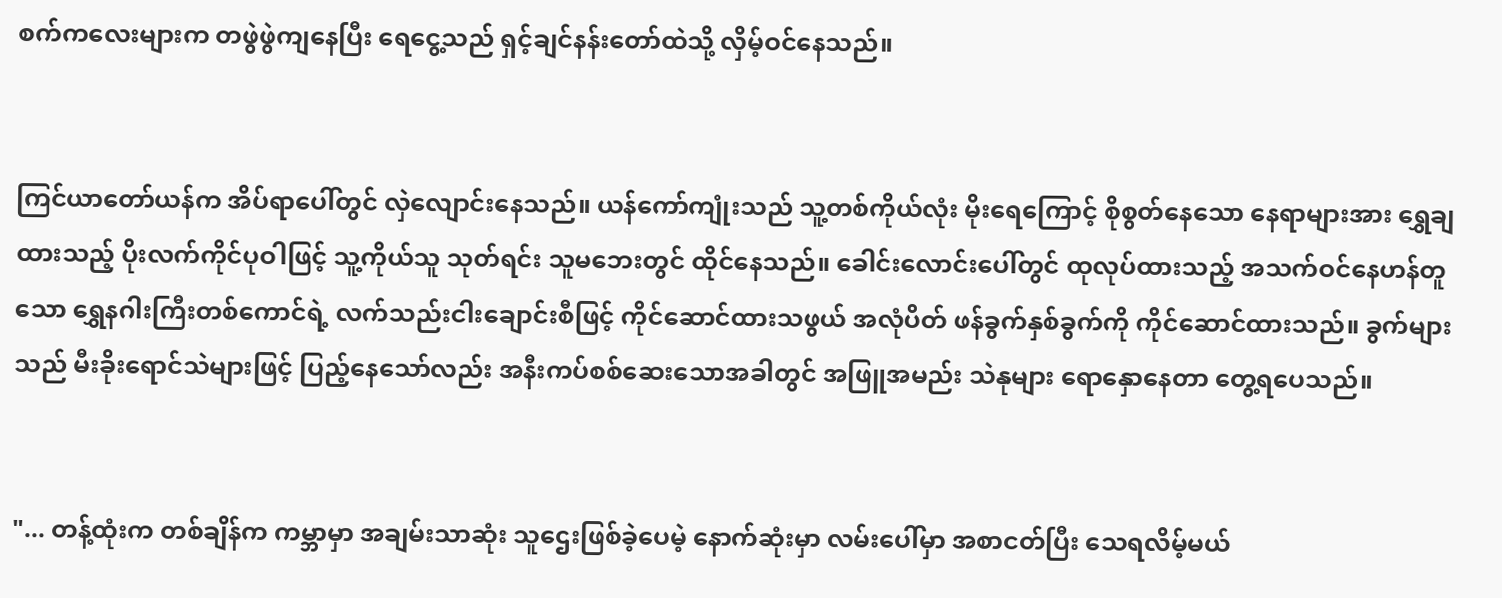စက်ကလေးများက တဖွဲဖွဲကျနေပြီး ရေငွေ့သည် ရှင့်ချင်နန်းတော်ထဲသို့ လှိမ့်ဝင်နေသည်။


ကြင်ယာတော်ယန်က အိပ်ရာပေါ်တွင် လှဲလျောင်းနေသည်။ ယန်ကော်ကျုံးသည် သူ့တစ်ကိုယ်လုံး မိုးရေကြောင့် စိုစွတ်နေသော နေရာများအား ရွှေချထားသည့် ပိုးလက်ကိုင်ပုဝါဖြင့် သူ့ကိုယ်သူ သုတ်ရင်း သူမဘေးတွင် ထိုင်နေသည်။ ခေါင်းလောင်းပေါ်တွင် ထုလုပ်ထားသည့် အသက်ဝင်နေဟန်တူသော ရွှေနဂါးကြီးတစ်ကောင်ရဲ့ လက်သည်းငါးချောင်းစီဖြင့် ကိုင်ဆောင်ထားသဖွယ် အလုံပိတ် ဖန်ခွက်နှစ်ခွက်ကို ကိုင်ဆောင်ထားသည်။ ခွက်များသည် မီးခိုးရောင်သဲများဖြင့် ပြည့်နေသော်လည်း အနီးကပ်စစ်ဆေးသောအခါတွင် အဖြူအမည်း သဲနုများ ရောနှောနေတာ တွေ့ရပေသည်။


"... တန့်ထုံးက တစ်ချိန်က ကမ္ဘာမှာ အချမ်းသာဆုံး သူဌေးဖြစ်ခဲ့ပေမဲ့ နောက်ဆုံးမှာ လမ်းပေါ်မှာ အစာငတ်ပြီး သေရလိမ့်မယ်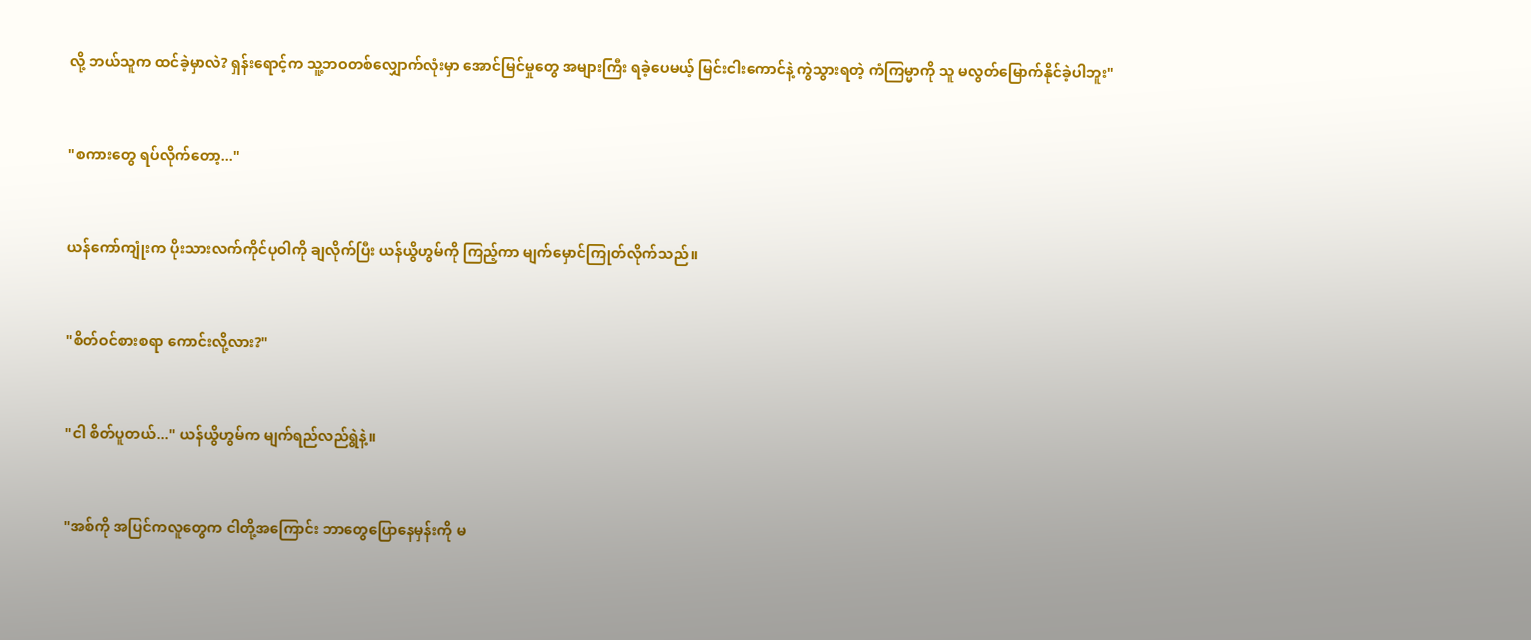လို့ ဘယ်သူက ထင်ခဲ့မှာလဲ? ရှန်းရောင့်က သူ့ဘဝတစ်လျှောက်လုံးမှာ အောင်မြင်မှုတွေ အများကြီး ရခဲ့ပေမယ့် မြင်းငါးကောင်နဲ့ ကွဲသွားရတဲ့ ကံကြမ္မာကို သူ မလွတ်မြောက်နိုင်ခဲ့ပါဘူး"


"စကားတွေ ရပ်လိုက်တော့..."


ယန်ကော်ကျုံးက ပိုးသားလက်ကိုင်ပုဝါကို ချလိုက်ပြီး ယန်ယွိဟွမ်ကို ကြည့်ကာ မျက်မှောင်ကြုတ်လိုက်သည်။


"စိတ်ဝင်စားစရာ ကောင်းလို့လား?"


"ငါ စိတ်ပူတယ်..." ယန်ယွိဟွမ်က မျက်ရည်လည်ရွဲနဲ့။


"အစ်ကို အပြင်ကလူတွေက ငါတို့အကြောင်း ဘာတွေပြောနေမှန်းကို မ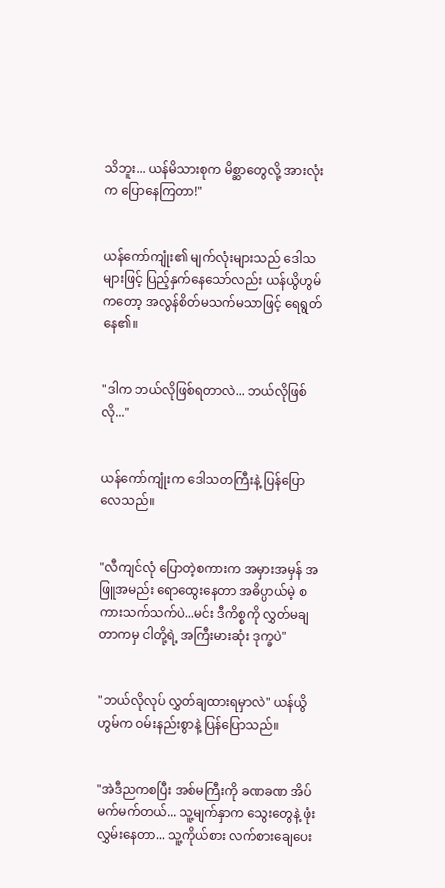သိဘူး... ယန်မိသားစုက မိစ္ဆာတွေလို့ အားလုံးက ပြောနေကြတာ!"


ယန်ကော်ကျုံး၏ မျက်လုံးများသည် ဒေါသများဖြင့် ပြည့်နှက်နေသော်လည်း ယန်ယွိဟွမ်ကတော့ အလွန်စိတ်မသက်မသာဖြင့် ရေရွတ်နေ၏။


"ဒါက ဘယ်လိုဖြစ်ရတာလဲ... ဘယ်လိုဖြစ်လို..."


ယန်ကော်ကျုံးက ဒေါသတကြီးနဲ့ ပြန်ပြောလေသည်။


"လီကျင်လုံ ပြောတဲ့စကားက အမှားအမှန် အဖြူအမည်း ရောထွေးနေတာ အဓိပ္ပာယ်မဲ့ စကားသက်သက်ပဲ...မင်း ဒီကိစ္စကို လွှတ်မချတာကမှ ငါတို့ရဲ့ အကြီးမားဆုံး ဒုက္ခပဲ"


"ဘယ်လိုလုပ် လွှတ်ချထားရမှာလဲ" ယန်ယွိဟွမ်က ဝမ်းနည်းစွာနဲ့ ပြန်ပြောသည်။


"အဲဒီညကစပြီး အစ်မကြီးကို ခဏခဏ အိပ်မက်မက်တယ်... သူ့မျက်နှာက သွေးတွေနဲ့ ဖုံးလွှမ်းနေတာ... သူ့ကိုယ်စား လက်စားချေပေး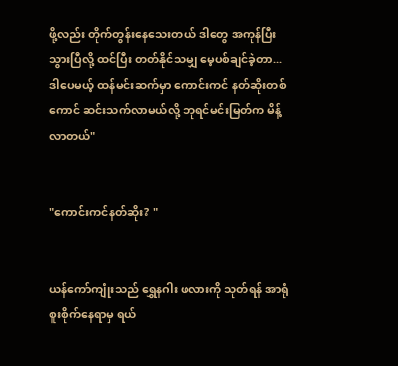ဖို့လည်း တိုက်တွန်းနေသေးတယ် ဒါတွေ အကုန်ပြီးသွားပြီလို့ ထင်ပြီး တတ်နိုင်သမျှ မေ့ပစ်ချင်ခဲ့တာ... ဒါပေမယ့် ထန်မင်းဆက်မှာ ကောင်းကင် နတ်ဆိုးတစ်ကောင် ဆင်းသက်လာမယ်လို့ ဘုရင်မင်းမြတ်က မိန့်လာတယ်"


"ကောင်းကင်နတ်ဆိုး? "


ယန်ကော်ကျုံးသည် ရွှေနဂါး ဖလားကို သုတ်ရန် အာရုံစူးစိုက်နေရာမှ ရယ်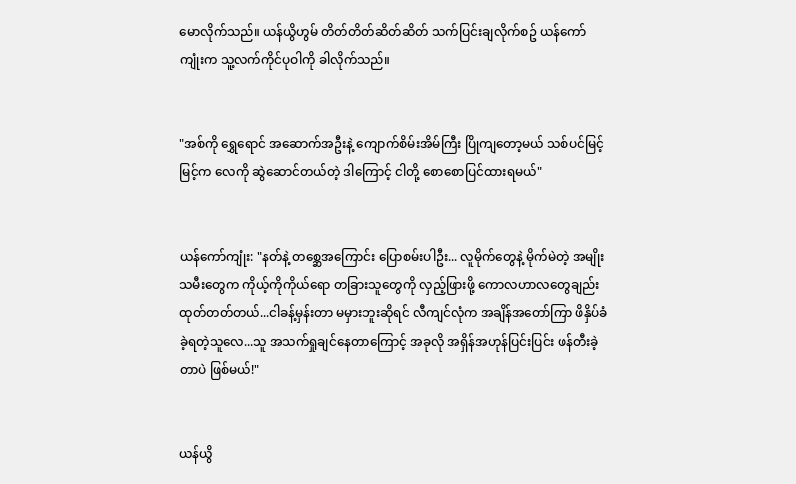မောလိုက်သည်။ ယန်ယွိဟွမ် တိတ်တိတ်ဆိတ်ဆိတ် သက်ပြင်းချလိုက်စဥ် ယန်ကော်ကျုံးက သူ့လက်ကိုင်ပုဝါကို ခါလိုက်သည်။


"အစ်ကို ရွှေရောင် အဆောက်အဦးနဲ့ ကျောက်စိမ်းအိမ်ကြီး ပြိုကျတော့မယ် သစ်ပင်မြင့်မြင့်က လေကို ဆွဲဆောင်တယ်တဲ့ ဒါကြောင့် ငါတို့ စောစောပြင်ထားရမယ်"


ယန်ကော်ကျုံး: "နတ်နဲ့ တစ္ဆေအကြောင်း ပြောစမ်းပါဦး... လူမိုက်တွေနဲ့ မိုက်မဲတဲ့ အမျိုးသမီးတွေက ကိုယ့်ကိုကိုယ်ရော တခြားသူတွေကို လှည့်ဖြားဖို့ ကောလဟာလတွေချည်း ထုတ်တတ်တယ်...ငါခန့်မှန်းတာ မမှားဘူးဆိုရင် လီကျင်လုံက အချိန်အတော်ကြာ ဖိနှိပ်ခံခဲ့ရတဲ့သူလေ...သူ အသက်ရှုချင်နေတာကြောင့် အခုလို အရှိန်အဟုန်ပြင်းပြင်း ဖန်တီးခဲ့တာပဲ ဖြစ်မယ်!"


ယန်ယွိ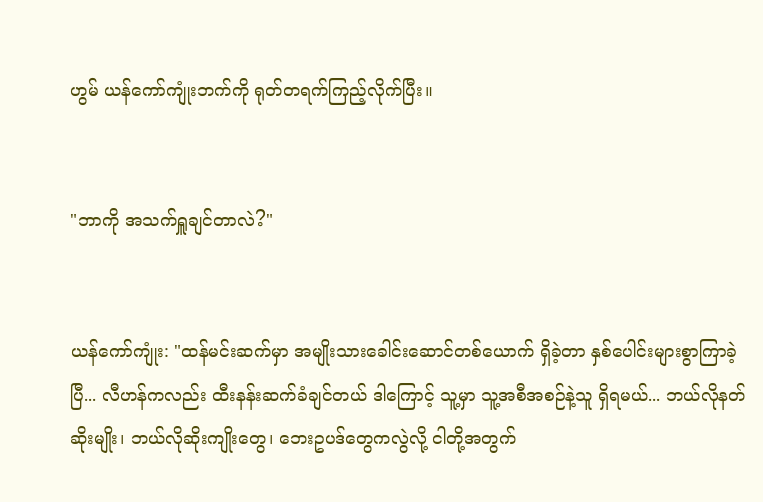ဟွမ် ယန်ကော်ကျုံးဘက်ကို ရုတ်တရက်ကြည့်လိုက်ပြီး။


"ဘာကို အသက်ရှူချင်တာလဲ?"


ယန်ကော်ကျုံး: "ထန်မင်းဆက်မှာ အမျိုးသားခေါင်းဆောင်တစ်ယောက် ရှိခဲ့တာ နှစ်ပေါင်းများစွာကြာခဲ့ပြီ... လီဟန်ကလည်း ထီးနန်းဆက်ခံချင်တယ် ဒါကြောင့် သူ့မှာ သူ့အစီအစဉ်နဲ့သူ ရှိရမယ်... ဘယ်လိုနတ်ဆိုးမျိုး၊ ဘယ်လိုဆိုးကျိုးတွေ၊ ဘေးဥပဒ်တွေကလွဲလို့ ငါတို့အတွက်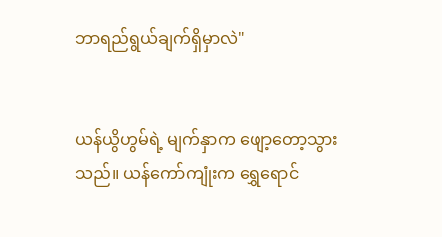ဘာရည်ရွယ်ချက်ရှိမှာလဲ"


ယန်ယွိဟွမ်ရဲ့ မျက်နှာက ဖျော့တော့သွားသည်။ ယန်ကော်ကျုံးက ရွှေရောင်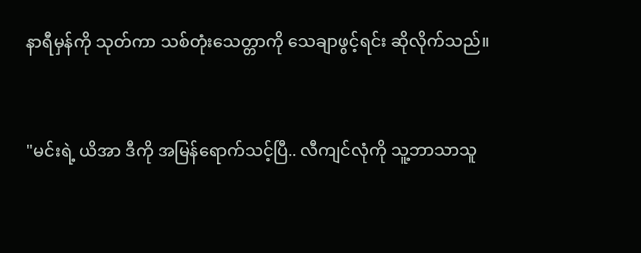နာရီမှန်ကို သုတ်ကာ သစ်တုံးသေတ္တာကို သေချာဖွင့်ရင်း ဆိုလိုက်သည်။


"မင်းရဲ့ ယိအာ ဒီကို အမြန်ရောက်သင့်ပြီ.. လီကျင်လုံကို သူ့ဘာသာသူ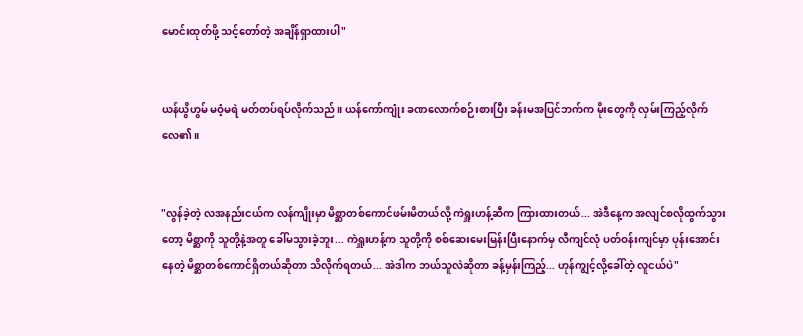မောင်းထုတ်ဖို့ သင့်တော်တဲ့ အချိန်ရှာထားပါ"


ယန်ယွိဟွမ် မဝံ့မရဲ မတ်တပ်ရပ်လိုက်သည်။ ယန်ကော်ကျုံး ခဏလောက်စဉ်းစားပြီး ခန်းမအပြင်ဘက်က မိုးတွေကို လှမ်းကြည့်လိုက်လေ၏။


"လွန်ခဲ့တဲ့ လအနည်းငယ်က လန်ကျိုးမှာ မိစ္ဆာတစ်ကောင်ဖမ်းမိတယ်လို့ ကဲရှူးဟန့်ဆီက ကြားထားတယ်... အဲဒီနေ့က အလျင်စလိုထွက်သွားတော့ မိစ္ဆာကို သူတို့နဲ့အတူ ခေါ်မသွားခဲ့ဘူး... ကဲရှူးဟန့်က သူတို့ကို စစ်ဆေးမေးမြန်းပြီးနောက်မှ လီကျင်လုံ ပတ်ဝန်းကျင်မှာ ပုန်းအောင်းနေတဲ့ မိစ္ဆာတစ်ကောင်ရှိတယ်ဆိုတာ သိလိုက်ရတယ်... အဲဒါက ဘယ်သူလဲဆိုတာ ခန့်မှန်းကြည့်... ဟုန်ကျွင့်လို့ခေါ်တဲ့ လူငယ်ပဲ"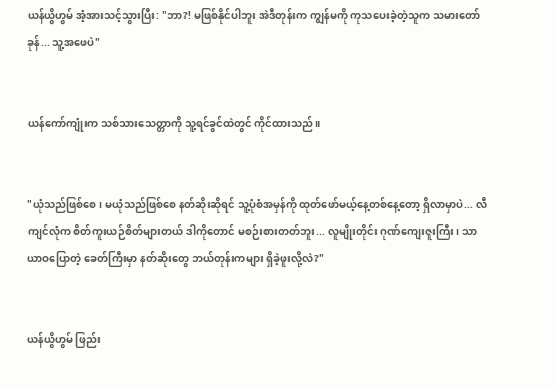ယန်ယွိဟွမ် အံ့အားသင့်သွားပြီး: "ဘာ?! မဖြစ်နိုင်ပါဘူး အဲဒီတုန်းက ကျွန်မကို ကုသပေးခဲ့တဲ့သူက သမားတော်ခုန်... သူ့အဖေပဲ"


ယန်ကော်ကျုံးက သစ်သားသေတ္တာကို သူ့ရင်ခွင်ထဲတွင် ကိုင်ထားသည်။


"ယုံသည်ဖြစ်စေ၊ မယုံသည်ဖြစ်စေ နတ်ဆိုးဆိုရင် သူ့ပုံစံအမှန်ကို ထုတ်ဖော်မယ့်နေ့တစ်နေ့တော့ ရှိလာမှာပဲ... လီကျင်လုံက စိတ်ကူးယဉ်စိတ်များတယ် ဒါကိုတောင် မစဉ်းစားတတ်ဘူး... လူမျိုးတိုင်း ဂုဏ်ကျေးဇူးကြီး၊ သာယာဝပြောတဲ့ ခေတ်ကြီးမှာ နတ်ဆိုးတွေ ဘယ်တုန်းကများ ရှိခဲ့ဖူးလို့လဲ?"


ယန်ယွိဟွမ် ဖြည်း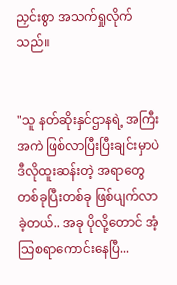ညှင်းစွာ အသက်ရှုလိုက်သည်။


"သူ နတ်ဆိုးနှင်ဌာနရဲ့ အကြီးအကဲ ဖြစ်လာပြီးပြီးချင်းမှာပဲ ဒီလိုထူးဆန်းတဲ့ အရာတွေ တစ်ခုပြီးတစ်ခု ဖြစ်ပျက်လာခဲ့တယ်.. အခု ပိုလို့တောင် အံ့သြစရာကောင်းနေပြီ...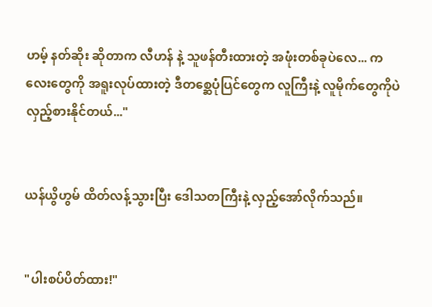ဟမ့် နတ်ဆိုး ဆိုတာက လီဟန် နဲ့ သူဖန်တီးထားတဲ့ အဖုံးတစ်ခုပဲလေ... ကလေးတွေကို အရူးလုပ်ထားတဲ့ ဒီတစ္ဆေပုံပြင်တွေက လူကြီးနဲ့ လူမိုက်တွေကိုပဲ လှည့်စားနိုင်တယ်..."


ယန်ယွိဟွမ် ထိတ်လန့်သွားပြီး ဒေါသတကြီးနဲ့ လှည့်အော်လိုက်သည်။


"ပါးစပ်ပိတ်ထား!"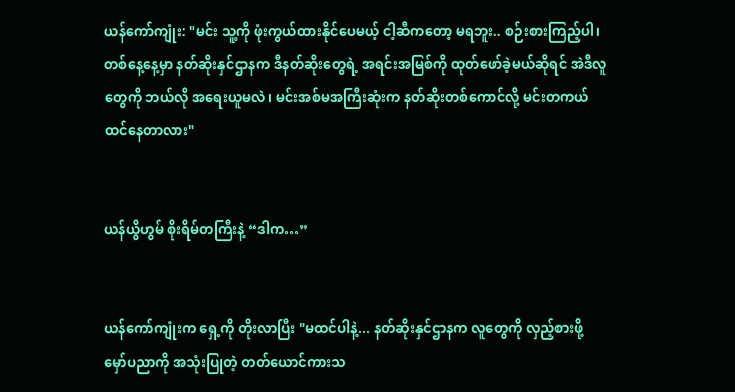ယန်ကော်ကျုံး: "မင်း သူ့ကို ဖုံးကွယ်ထားနိုင်ပေမယ့် ငါ့ဆီကတော့ မရဘူး.. စဉ်းစားကြည့်ပါ၊ တစ်နေ့နေ့မှာ နတ်ဆိုးနှင်ဌာနက ဒီနတ်ဆိုးတွေရဲ့ အရင်းအမြစ်ကို ထုတ်ဖော်ခဲ့မယ်ဆိုရင် အဲဒီလူတွေကို ဘယ်လို အရေးယူမလဲ၊ မင်းအစ်မအကြီးဆုံးက နတ်ဆိုးတစ်ကောင်လို့ မင်းတကယ် ထင်နေတာလား"


ယန်ယွိဟွမ် စိုးရိမ်တကြီးနဲ့ “ဒါက…”


ယန်ကော်ကျုံးက ရှေ့ကို တိုးလာပြီး "မထင်ပါနဲ့... နတ်ဆိုးနှင်ဌာနက လူတွေကို လှည့်စားဖို့ မှော်ပညာကို အသုံးပြုတဲ့ တတ်ယောင်ကားသ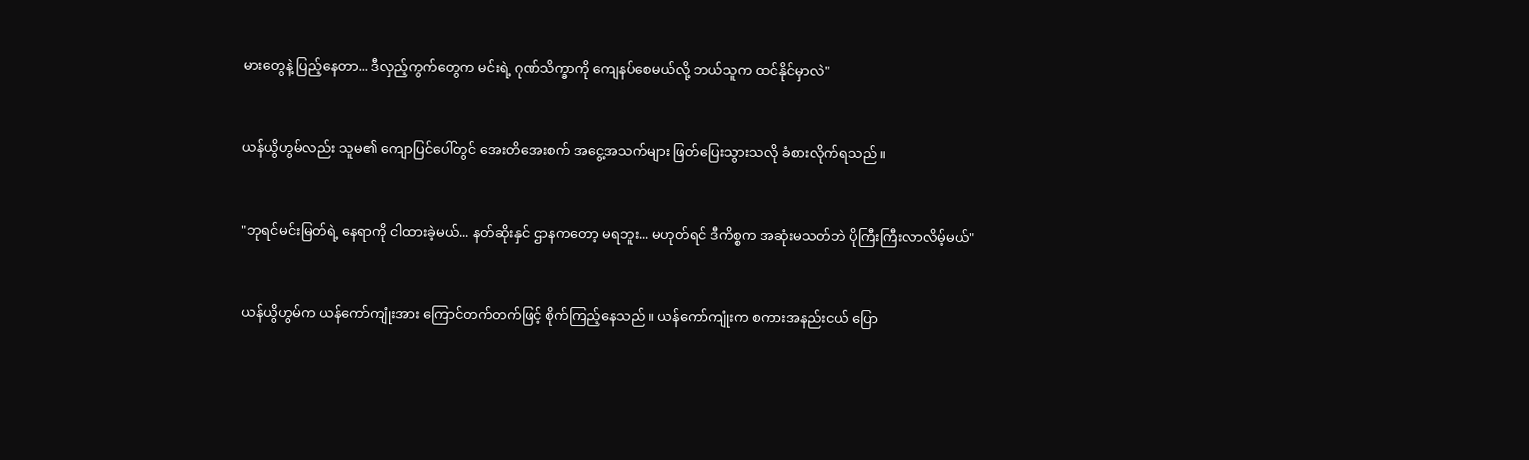မားတွေနဲ့ ပြည့်နေတာ... ဒီလှည့်ကွက်တွေက မင်းရဲ့ ဂုဏ်သိက္ခာကို ကျေနပ်စေမယ်လို့ ဘယ်သူက ထင်နိုင်မှာလဲ"


ယန်ယွိဟွမ်လည်း သူမ၏ ကျောပြင်ပေါ်တွင် အေးတိအေးစက် အငွေ့အသက်များ ဖြတ်ပြေးသွားသလို ခံစားလိုက်ရသည်။


"ဘုရင်မင်းမြတ်ရဲ့ နေရာကို ငါထားခဲ့မယ်... နတ်ဆိုးနှင် ဌာနကတော့ မရဘူး... မဟုတ်ရင် ဒီကိစ္စက အဆုံးမသတ်ဘဲ ပိုကြီးကြီးလာလိမ့်မယ်"


ယန်ယွိဟွမ်က ယန်ကော်ကျုံးအား ကြောင်တက်တက်ဖြင့် စိုက်ကြည့်နေသည်။ ယန်ကော်ကျုံးက စကားအနည်းငယ် ပြော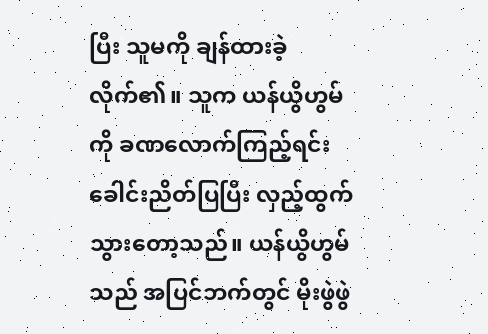ပြီး သူမကို ချန်ထားခဲ့လိုက်၏။ သူက ယန်ယွိဟွမ်ကို ခဏလောက်ကြည့်ရင်း ခေါင်းညိတ်ပြပြီး လှည့်ထွက်သွားတော့သည်။ ယန်ယွိဟွမ်သည် အပြင်ဘက်တွင် မိုးဖွဲဖွဲ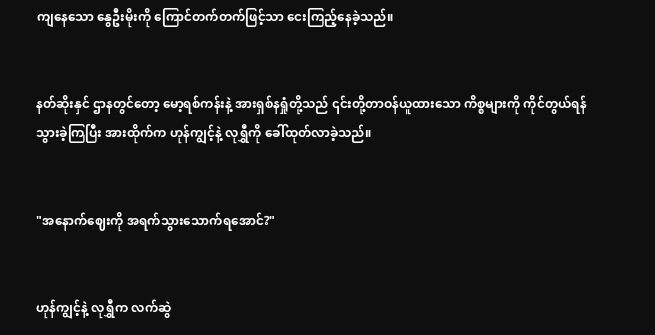ကျနေသော နွေဦးမိုးကို ကြောင်တက်တက်ဖြင့်သာ ငေးကြည့်နေခဲ့သည်။


နတ်ဆိုးနှင် ဌာနတွင်တော့ မော့ရစ်ကန်းနဲ့ အားရှစ်နရှုံတို့သည် ၎င်းတို့တာဝန်ယူထားသော ကိစ္စများကို ကိုင်တွယ်ရန် သွားခဲ့ကြပြီး အားထိုက်က ဟုန်ကျွင့်နဲ့ လုရွှီကို ခေါ်ထုတ်လာခဲ့သည်။


"အနောက်ဈေးကို အရက်သွားသောက်ရအောင်?"


ဟုန်ကျွင့်နဲ့ လုရွှီက လက်ဆွဲ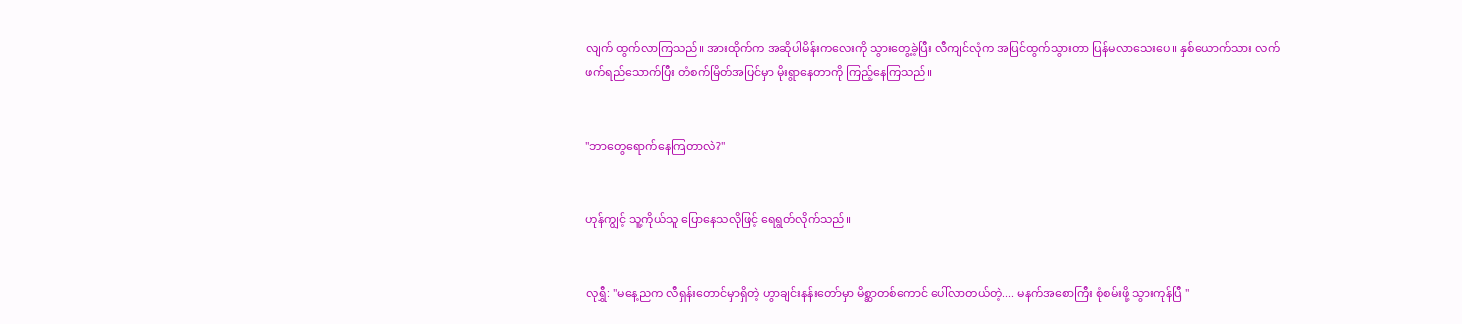လျက် ထွက်လာကြသည်။ အားထိုက်က အဆိုပါမိန်းကလေးကို သွားတွေ့ခဲ့ပြီး လီကျင်လုံက အပြင်ထွက်သွားတာ ပြန်မလာသေးပေ။ နှစ်ယောက်သား လက်ဖက်ရည်သောက်ပြီး တံစက်မြိတ်အပြင်မှာ မိုးရွာနေတာကို ကြည့်နေကြသည်။


"ဘာတွေရောက်နေကြတာလဲ?"


ဟုန်ကျွင့် သူ့ကိုယ်သူ ပြောနေသလိုဖြင့် ရေရွတ်လိုက်သည်။


လုရွှီ: "မနေ့ညက လီရှန်းတောင်မှာရှိတဲ့ ဟွာချင်းနန်းတော်မှာ မိစ္ဆာတစ်ကောင် ပေါ်လာတယ်တဲ့.... မနက်အစောကြီး စုံစမ်းဖို့ သွားကုန်ပြီ "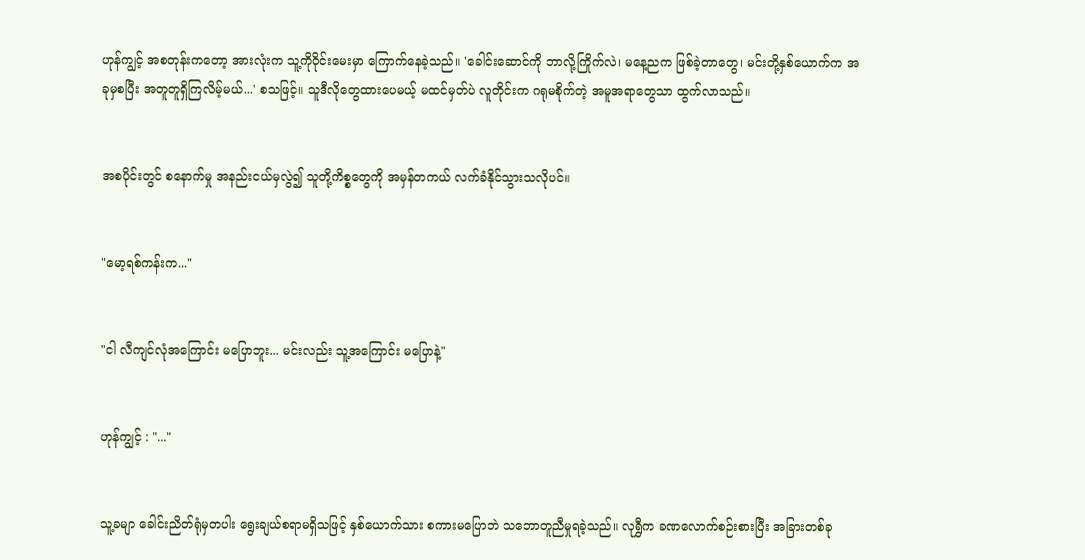ဟုန်ကျွင့် အစတုန်းကတော့ အားလုံးက သူ့ကိုဝိုင်းမေးမှာ ကြောက်နေခဲ့သည်။ 'ခေါင်းဆောင်ကို ဘာလို့ကြိုက်လဲ၊ မနေ့ညက ဖြစ်ခဲ့တာတွေ၊ မင်းတို့နှစ်ယောက်က အခုမှစပြီး အတူတူရှိကြလိမ့်မယ်...' စသဖြင့်။ သူဒီလိုတွေထားပေမယ့် မထင်မှတ်ပဲ လူတိုင်းက ဂရုမစိုက်တဲ့ အမူအရာတွေသာ ထွက်လာသည်။


အစပိုင်းတွင် စနောက်မှု အနည်းငယ်မှလွဲ၍ သူတို့ကိစ္စတွေကို အမှန်တကယ် လက်ခံနိုင်သွားသလိုပင်။


"မော့ရစ်ကန်းက..."


"ငါ လီကျင်လုံအကြောင်း မပြောဘူး... မင်းလည်း သူ့အကြောင်း မပြောနဲ့"


ဟုန်ကျွင့် : "..."


သူ့ခမျာ ခေါင်းညိတ်ရုံမှတပါး ရွေးချယ်စရာမရှိသဖြင့် နှစ်ယောက်သား စကားမပြောဘဲ သဘောတူညီမှုရခဲ့သည်။ လုရွှီက ခဏလောက်စဉ်းစားပြီး အခြားတစ်ခု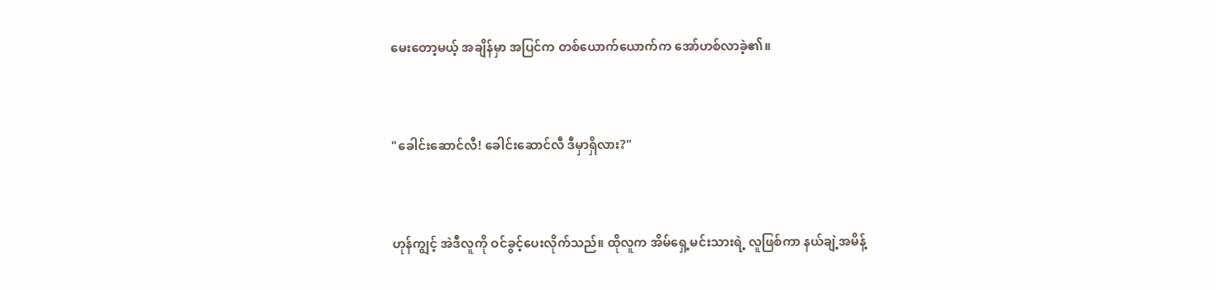မေးတော့မယ့် အချိန်မှာ အပြင်က တစ်ယောက်ယောက်က အော်ဟစ်လာခဲ့၏။


"ခေါင်းဆောင်လီ! ခေါင်းဆောင်လီ ဒီမှာရှိလား?"


ဟုန်ကျွင့် အဲဒီလူကို ဝင်ခွင့်ပေးလိုက်သည်။ ထိုလူက အိမ်ရှေ့မင်းသားရဲ့ လူဖြစ်ကာ နယ်ချဲ့အမိန့်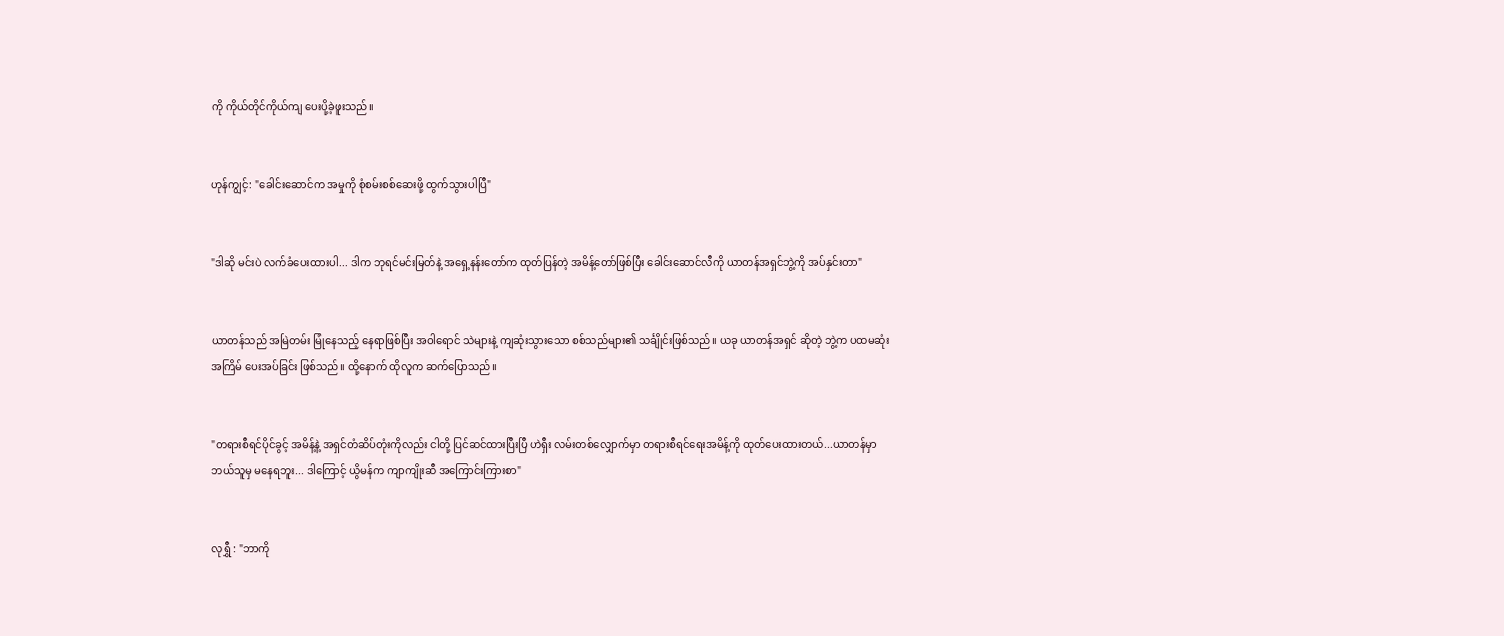ကို ကိုယ်တိုင်ကိုယ်ကျ ပေးပို့ခဲ့ဖူးသည်။


ဟုန်ကျွင့်: "ခေါင်းဆောင်က အမှုကို စုံစမ်းစစ်ဆေးဖို့ ထွက်သွားပါပြီ"


"ဒါဆို မင်းပဲ လက်ခံပေးထားပါ... ဒါက ဘုရင်မင်းမြတ်နဲ့ အရှေ့နန်းတော်က ထုတ်ပြန်တဲ့ အမိန့်တော်ဖြစ်ပြီး ခေါင်းဆောင်လီကို ယာတန်အရှင်ဘွဲ့ကို အပ်နှင်းတာ"


ယာတန်သည် အမြဲတမ်း မြုံနေသည့် နေရာဖြစ်ပြီး အဝါရောင် သဲများနဲ့ ကျဆုံးသွားသော စစ်သည်များ၏ သင်္ချိုင်းဖြစ်သည်။ ယခု ယာတန်အရှင် ဆိုတဲ့ ဘွဲ့က ပထမဆုံးအကြိမ် ပေးအပ်ခြင်း ဖြစ်သည်။ ထို့နောက် ထိုလူက ဆက်ပြောသည်။


"တရားစီရင်ပိုင်ခွင့် အမိန့်နဲ့ အရှင်တံဆိပ်တုံးကိုလည်း ငါတို့ ပြင်ဆင်ထားပြီးပြီ ဟဲရှီး လမ်းတစ်လျှောက်မှာ တရားစီရင်ရေးအမိန့်ကို ထုတ်ပေးထားတယ်...ယာတန်မှာ ဘယ်သူမှ မနေရဘူး... ဒါကြောင့် ယွိမန်က ကျာကျိုးဆီ အကြောင်းကြားစာ"


လုရွှီ : "ဘာကို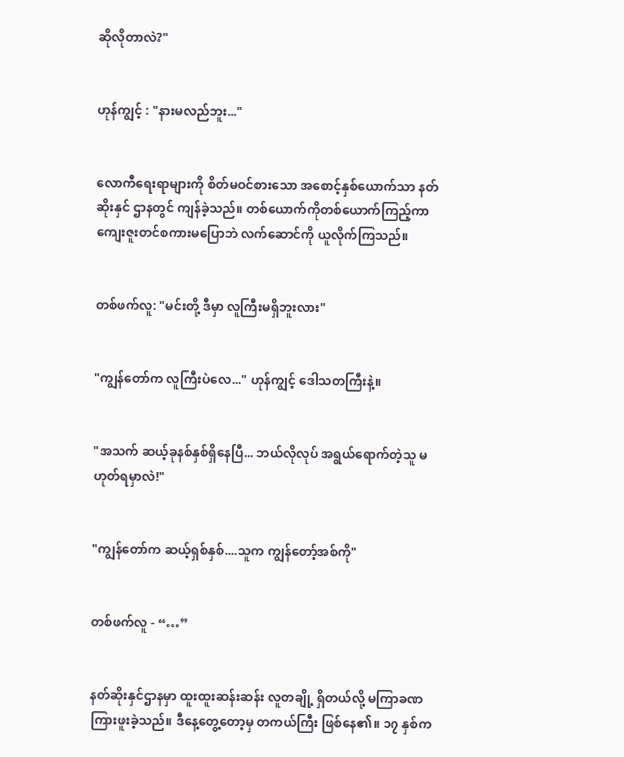ဆိုလိုတာလဲ?"


ဟုန်ကျွင့် : "နားမလည်ဘူး..."


လောကီရေးရာများကို စိတ်မဝင်စားသော အစောင့်နှစ်ယောက်သာ နတ်ဆိုးနှင် ဌာနတွင် ကျန်ခဲ့သည်။ တစ်ယောက်ကိုတစ်ယောက်ကြည့်ကာ ကျေးဇူးတင်စကားမပြောဘဲ လက်ဆောင်ကို ယူလိုက်ကြသည်။


တစ်ဖက်လူ: "မင်းတို့ ဒီမှာ လူကြီးမရှိဘူးလား"


"ကျွန်တော်က လူကြီးပဲလေ..." ဟုန်ကျွင့် ဒေါသတကြီးနဲ့။


"အသက် ဆယ့်ခုနစ်နှစ်ရှိနေပြီ... ဘယ်လိုလုပ် အရွယ်ရောက်တဲ့သူ မဟုတ်ရမှာလဲ!"


"ကျွန်တော်က ဆယ့်ရှစ်နှစ်....သူက ကျွန်တော့်အစ်ကို"


တစ်ဖက်လူ - “…”


နတ်ဆိုးနှင်ဌာနမှာ ထူးထူးဆန်းဆန်း လူတချို့ ရှိတယ်လို့ မကြာခဏ ကြားဖူးခဲ့သည်။ ဒီနေ့တွေ့တော့မှ တကယ်ကြီး ဖြစ်နေ၏။ ၁၇ နှစ်က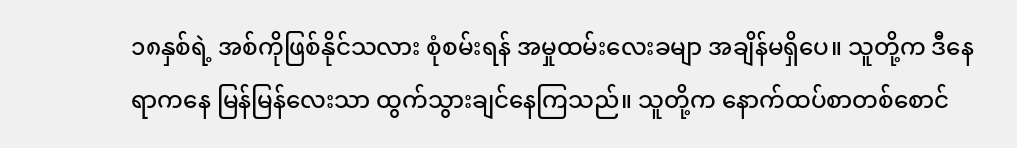၁၈နှစ်ရဲ့ အစ်ကိုဖြစ်နိုင်သလား စုံစမ်းရန် အမှုထမ်းလေးခမျာ အချိန်မရှိပေ။ သူတို့က ဒီနေရာကနေ မြန်မြန်လေးသာ ထွက်သွားချင်နေကြသည်။ သူတို့က နောက်ထပ်စာတစ်စောင်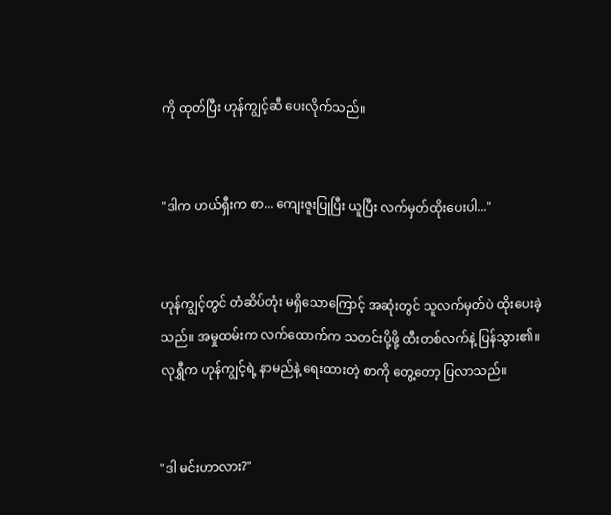ကို ထုတ်ပြီး ဟုန်ကျွင့်ဆီ ပေးလိုက်သည်။


"ဒါက ဟယ်ရှီးက စာ... ကျေးဇူးပြုပြီး ယူပြီး လက်မှတ်ထိုးပေးပါ..."


ဟုန်ကျွင့်တွင် တံဆိပ်တုံး မရှိသောကြောင့် အဆုံးတွင် သူလက်မှတ်ပဲ ထိုးပေးခဲ့သည်။ အမှုထမ်းက လက်ထောက်က သတင်းပို့ဖို့ ထီးတစ်လက်နဲ့ ပြန်သွား၏။ လုရွှီက ဟုန်ကျွင့်ရဲ့ နာမည်နဲ့ ရေးထားတဲ့ စာကို တွေ့တော့ ပြလာသည်။


"ဒါ မင်းဟာလား?"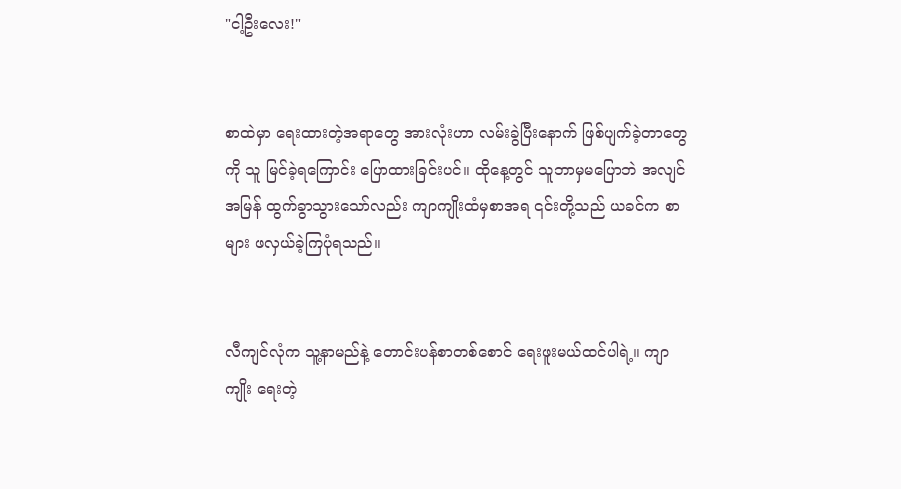"ငါ့ဦးလေး!"


စာထဲမှာ ရေးထားတဲ့အရာတွေ အားလုံးဟာ လမ်းခွဲပြီးနောက် ဖြစ်ပျက်ခဲ့တာတွေကို သူ မြင်ခဲ့ရကြောင်း ပြောထားခြင်းပင်။ ထိုနေ့တွင် သူဘာမှမပြောဘဲ အလျင်အမြန် ထွက်ခွာသွားသော်လည်း ကျာကျိုးထံမှစာအရ ၎င်းတို့သည် ယခင်က စာများ ဖလှယ်ခဲ့ကြပုံရသည်။


လီကျင်လုံက သူ့နာမည်နဲ့ တောင်းပန်စာတစ်စောင် ရေးဖူးမယ်ထင်ပါရဲ့။ ကျာကျိုး ရေးတဲ့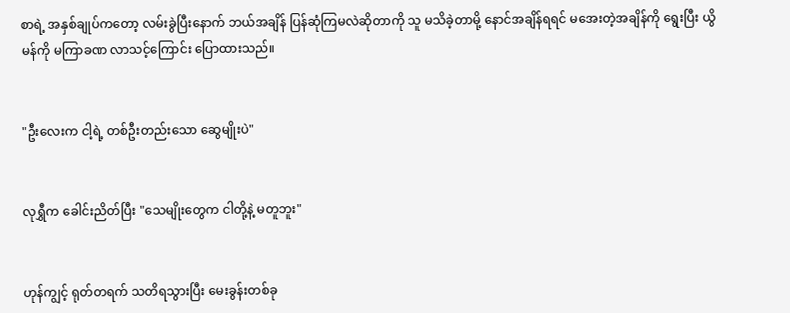စာရဲ့ အနှစ်ချုပ်ကတော့ လမ်းခွဲပြီးနောက် ဘယ်အချိန် ပြန်ဆုံကြမလဲဆိုတာကို သူ မသိခဲ့တာမို့ နောင်အချိန်ရရင် မအေးတဲ့အချိန်ကို ရွေးပြီး ယွိမန်ကို မကြာခဏ လာသင့်ကြောင်း ပြောထားသည်။


"ဦးလေးက ငါ့ရဲ့ တစ်ဦးတည်းသော ဆွေမျိုးပဲ"


လုရွှီက ခေါင်းညိတ်ပြီး "သေမျိုးတွေက ငါတို့နဲ့ မတူဘူး"


ဟုန်ကျွင့် ရုတ်တရက် သတိရသွားပြီး မေးခွန်းတစ်ခု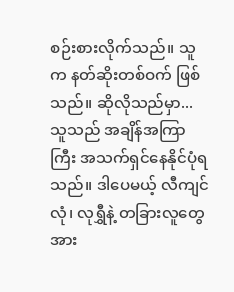စဉ်းစားလိုက်သည်။ သူက နတ်ဆိုးတစ်ဝက် ဖြစ်သည်။ ဆိုလိုသည်မှာ... သူသည် အချိန်အကြာကြီး အသက်ရှင်နေနိုင်ပုံရသည်။ ဒါပေမယ့် လီကျင်လုံ၊ လုရွှီနဲ့ တခြားလူတွေ အား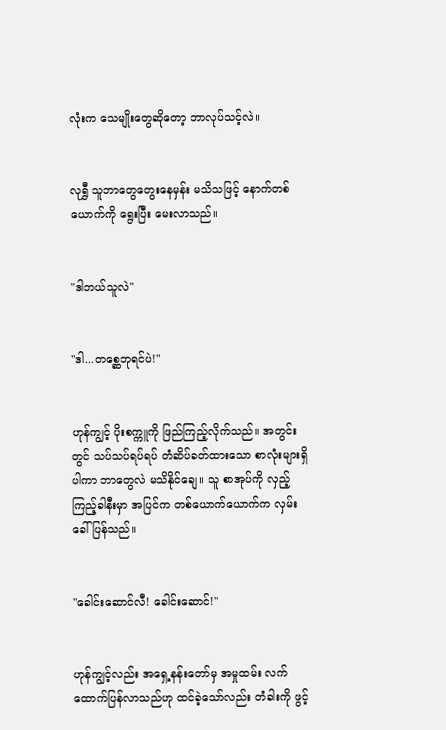လုံးက သေမျိုးတွေဆိုတော့ ဘာလုပ်သင့်လဲ။


လုရွှီ သူဘာတွေတွေးနေမှန်း မသိသဖြင့် နောက်တစ်ယောက်ကို ရွေးပြီး မေးလာသည်။


"ဒါဘယ်သူလဲ"


"ဒါ...တစ္ဆေဘုရင်ပဲ!"


ဟုန်ကျွင့် ပိုးစက္ကူကို ဖြည်ကြည့်လိုက်သည်။ အတွင်းတွင် သပ်သပ်ရပ်ရပ် တံဆိပ်ခတ်ထားသော စာလုံးများရှိပါကာ ဘာတွေလဲ မသိနိုင်ချေ။ သူ စာအုပ်ကို လှည့်ကြည့်ခါနီးမှာ အပြင်က တစ်ယောက်ယောက်က လှမ်းခေါ်ပြန်သည်။


"ခေါင်းဆောင်လီ! ခေါင်းဆောင်!"


ဟုန်ကျွင့်လည်း အရှေ့နန်းတော်မှ အမှုထမ်း လက်ထောက်ပြန်လာသည်ဟု ထင်ခဲ့သော်လည်း တံခါးကို ဖွင့်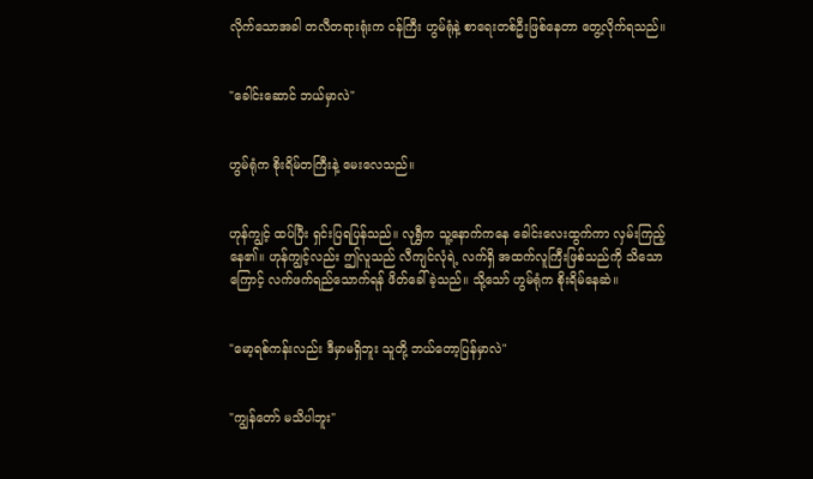လိုက်သောအခါ တလီတရားရုံးက ဝန်ကြီး ဟွမ်ရုံနဲ့ စာရေးတစ်ဦးဖြစ်နေတာ တွေ့လိုက်ရသည်။


"ခေါင်းဆောင် ဘယ်မှာလဲ"


ဟွမ်ရုံက စိုးရိမ်တကြီးနဲ့ မေးလေသည်။


ဟုန်ကျွင့် ထပ်ပြီး ရှင်းပြရပြန်သည်။ လုရွှီက သူ့နောက်ကနေ ခေါင်းလေးထွက်ကာ လှမ်းကြည့်နေ၏။ ဟုန်ကျွင့်လည်း ဤလူသည် လီကျင်လုံရဲ့ လက်ရှိ အထက်လူကြီးဖြစ်သည်ကို သိသောကြောင့် လက်ဖက်ရည်သောက်ရန် ဖိတ်ခေါ်ခဲ့သည်။ သို့သော် ဟွမ်ရုံက စိုးရိမ်နေဆဲ။


"မော့ရစ်ကန်းလည်း ဒီမှာမရှိဘူး သူတို့ ဘယ်တော့ပြန်မှာလဲ"


"ကျွန်တော် မသိပါဘူး"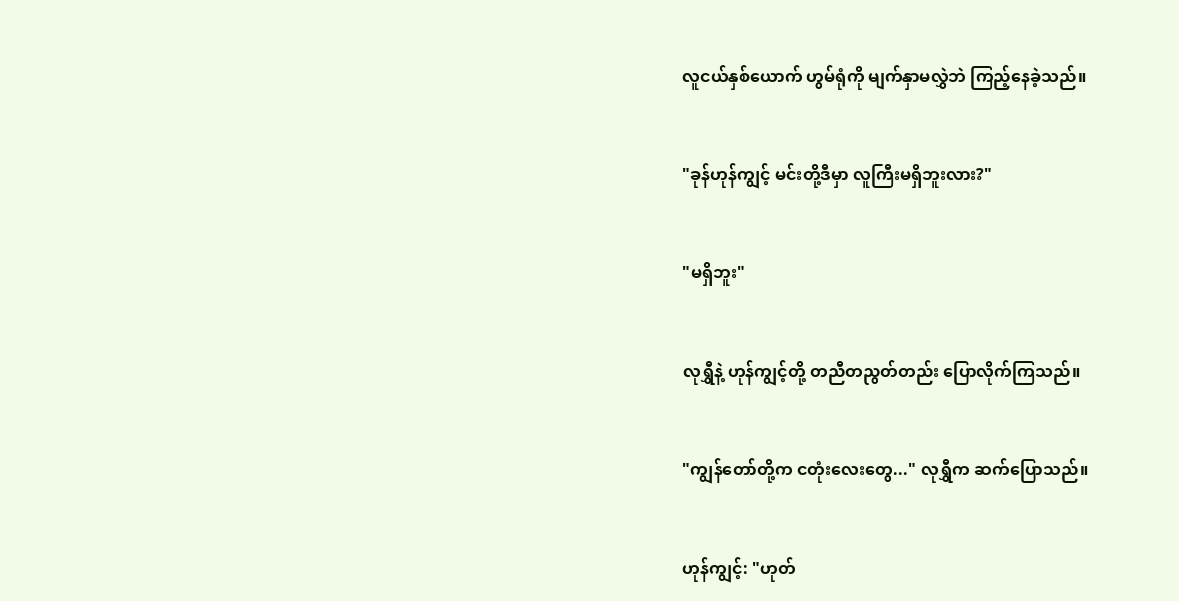လူငယ်နှစ်ယောက် ဟွမ်ရုံကို မျက်နှာမလွှဲဘဲ ကြည့်နေခဲ့သည်။


"ခုန်ဟုန်ကျွင့် မင်းတို့ဒီမှာ လူကြီးမရှိဘူးလား?"


"မရှိဘူး"


လုရွှီနဲ့ ဟုန်ကျွင့်တို့ တညီတညွတ်တည်း ပြောလိုက်ကြသည်။


"ကျွန်တော်တို့က ငတုံးလေးတွေ..." လုရွှီက ဆက်ပြောသည်။


ဟုန်ကျွင့်: "ဟုတ်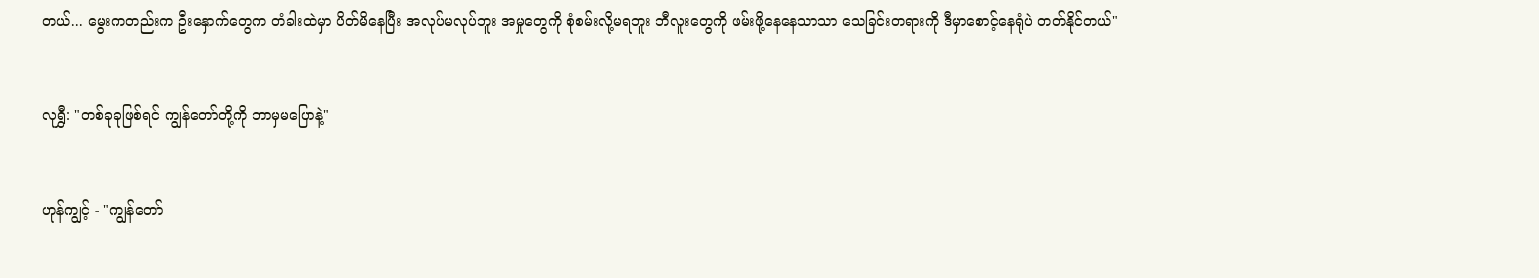တယ်... မွေးကတည်းက ဦးနှောက်တွေက တံခါးထဲမှာ ပိတ်မိနေပြီး အလုပ်မလုပ်ဘူး အမှုတွေကို စုံစမ်းလို့မရဘူး ဘီလူးတွေကို ဖမ်းဖို့နေနေသာသာ သေခြင်းတရားကို ဒီမှာစောင့်နေရုံပဲ တတ်နိုင်တယ်"


လုရွှီ: "တစ်ခုခုဖြစ်ရင် ကျွန်တော်တို့ကို ဘာမှမပြောနဲ့"


ဟုန်ကျွင့် - "ကျွန်တော်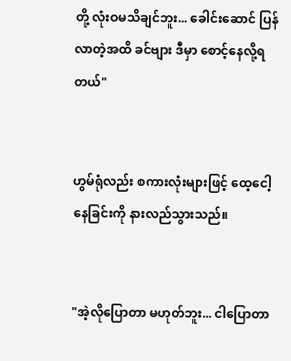တို့ လုံးဝမသိချင်ဘူး... ခေါင်းဆောင် ပြန်လာတဲ့အထိ ခင်ဗျား ဒီမှာ စောင့်နေလို့ရတယ်"


ဟွမ်ရုံလည်း စကားလုံးများဖြင့် ထေ့ငေါ့နေခြင်းကို နားလည်သွားသည်။


"အဲ့လိုပြောတာ မဟုတ်ဘူး... ငါပြောတာ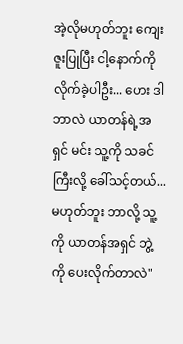အဲ့လိုမဟုတ်ဘူး ကျေးဇူးပြုပြီး ငါ့နောက်ကို လိုက်ခဲ့ပါဦး... ဟေး ဒါဘာလဲ ယာတန်ရဲ့အရှင် မင်း သူ့ကို သခင်ကြီးလို့ ခေါ်သင့်တယ်... မဟုတ်ဘူး ဘာလို့ သူ့ကို ယာတန်အရှင် ဘွဲ့ကို ပေးလိုက်တာလဲ"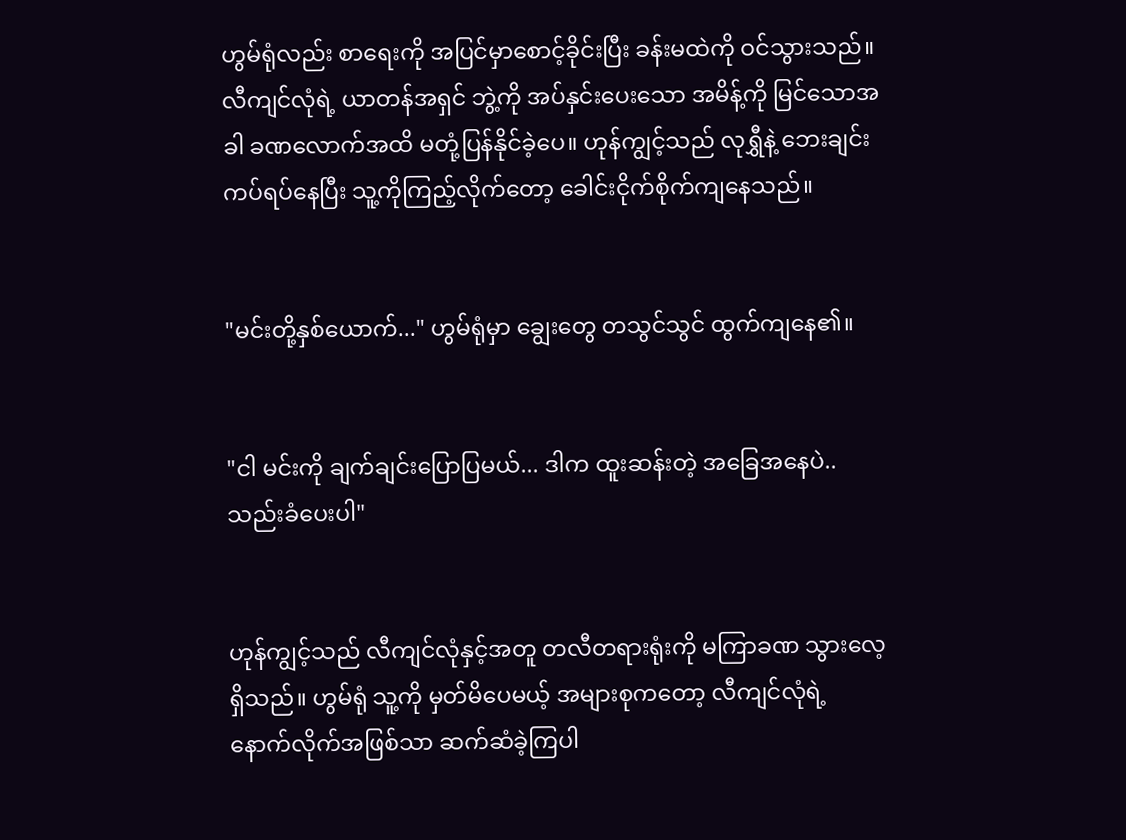ဟွမ်ရုံလည်း စာရေးကို အပြင်မှာစောင့်ခိုင်းပြီး ခန်းမထဲကို ဝင်သွားသည်။ လီကျင်လုံရဲ့ ယာတန်အရှင် ဘွဲ့ကို အပ်နှင်းပေးသော အမိန့်ကို မြင်သောအခါ ခဏလောက်အထိ မတုံ့ပြန်နိုင်ခဲ့ပေ။ ဟုန်ကျွင့်သည် လုရွှီနဲ့ ဘေးချင်းကပ်ရပ်နေပြီး သူ့ကိုကြည့်လိုက်တော့ ခေါင်းငိုက်စိုက်ကျနေသည်။


"မင်းတို့နှစ်ယောက်..." ဟွမ်ရုံမှာ ချွေးတွေ တသွင်သွင် ထွက်ကျနေ၏။


"ငါ မင်းကို ချက်ချင်းပြောပြမယ်... ဒါက ထူးဆန်းတဲ့ အခြေအနေပဲ.. သည်းခံပေးပါ"


ဟုန်ကျွင့်သည် လီကျင်လုံနှင့်အတူ တလီတရားရုံးကို မကြာခဏ သွားလေ့ရှိသည်။ ဟွမ်ရုံ သူ့ကို မှတ်မိပေမယ့် အများစုကတော့ လီကျင်လုံရဲ့ နောက်လိုက်အဖြစ်သာ ဆက်ဆံခဲ့ကြပါ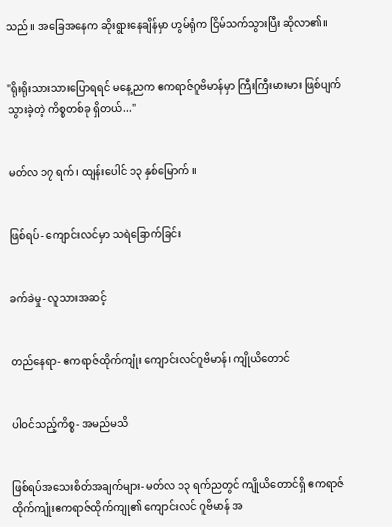သည်။ အခြေအနေက ဆိုးရွားနေချိန်မှာ ဟွမ်ရုံက ငြိမ်သက်သွားပြီး ဆိုလာ၏။


"ရိုးရိုးသားသားပြောရရင် မနေ့ညက ဧကရာဇ်ဂူဗိမာန်မှာ ကြီးကြီးမားမား ဖြစ်ပျက်သွားခဲ့တဲ့ ကိစ္စတစ်ခု ရှိတယ်..."


မတ်လ ၁၇ ရက်၊ ထျန်းပေါင် ၁၃ နှစ်မြောက် ။


ဖြစ်ရပ်- ကျောင်းလင်မှာ သရဲခြောက်ခြင်း


ခက်ခဲမှု- လူသားအဆင့်


တည်နေရာ- ဧကရာဇ်ထိုက်ကျုံး ကျောင်းလင်ဂူဗိမာန်၊ ကျိုယိတောင်


ပါဝင်သည့်ကိစ္စ- အမည်မသိ


ဖြစ်ရပ်အသေးစိတ်အချက်များ- မတ်လ ၁၃ ရက်ညတွင် ကျိုယိတောင်ရှိ ဧကရာဇ်ထိုက်ကျုံးဧကရာဇ်ထိုက်ကျု၏ ကျောင်းလင် ဂူဗိမာန် အ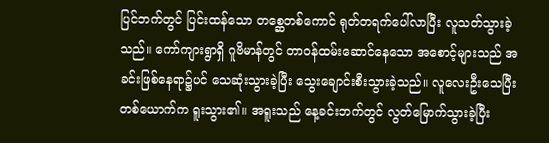ပြင်ဘက်တွင် ပြင်းထန်သော တစ္ဆေတစ်ကောင် ရုတ်တရက်ပေါ်လာပြီး လူသတ်သွားခဲ့သည်။ ကော်ကျားရွာရှိ ဂူဗိမာန်တွင် တာဝန်ထမ်းဆောင်နေသော အစောင့်များသည် အခင်းဖြစ်နေရာ၌ပင် သေဆုံးသွားခဲ့ပြီး သွေးချောင်းစီးသွားခဲ့သည်။ လူလေးဦးသေပြီး တစ်ယောက်က ရူးသွား၏။ အရူးသည် နေ့ခင်းဘက်တွင် လွတ်မြောက်သွားခဲ့ပြီး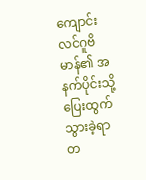ကျောင်းလင်ဂူဗိမာန်၏ အနက်ပိုင်းသို့ ပြေးထွက်သွားခဲ့ရာ တ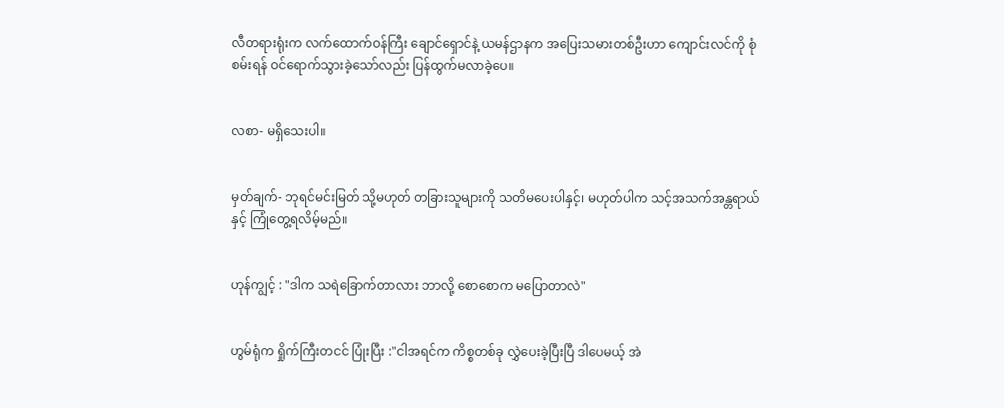လီတရားရုံးက လက်ထောက်ဝန်ကြီး ချောင်ရှောင်နဲ့ ယမန်ဌာနက အပြေးသမားတစ်ဦးဟာ ကျောင်းလင်ကို စုံစမ်းရန် ဝင်ရောက်သွားခဲ့သော်လည်း ပြန်ထွက်မလာခဲ့ပေ။


လစာ- မရှိသေးပါ။


မှတ်ချက်- ဘုရင်မင်းမြတ် သို့မဟုတ် တခြားသူများကို သတိမပေးပါနှင့်၊ မဟုတ်ပါက သင့်အသက်အန္တရာယ်နှင့် ကြုံတွေ့ရလိမ့်မည်။


ဟုန်ကျွင့် : "ဒါက သရဲခြောက်တာလား ဘာလို့ စောစောက မပြောတာလဲ"


ဟွမ်ရုံက ရှိုက်ကြီးတငင် ပြုံးပြီး :"ငါအရင်က ကိစ္စတစ်ခု လွှဲပေးခဲ့ပြီးပြီ ဒါပေမယ့် အဲ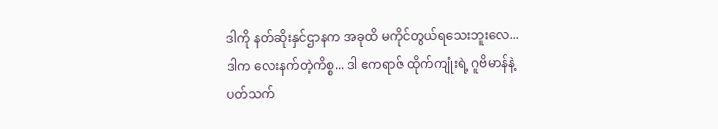ဒါကို နတ်ဆိုးနှင်ဌာနက အခုထိ မကိုင်တွယ်ရသေးဘူးလေ... ဒါက လေးနက်တဲ့ကိစ္စ... ဒါ ဧကရာဇ် ထိုက်ကျုံးရဲ့ ဂူဗိမာန်နဲ့ ပတ်သက်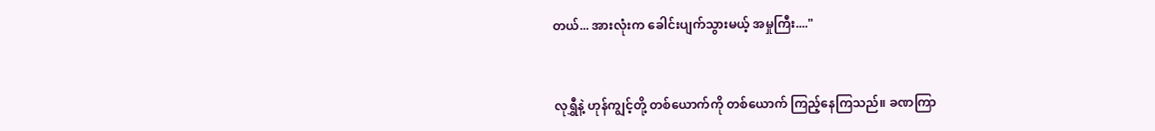တယ်... အားလုံးက ခေါင်းပျက်သွားမယ့် အမှုကြီး...."


လုရွှီနဲ့ ဟုန်ကျွင့်တို့ တစ်ယောက်ကို တစ်ယောက် ကြည့်နေကြသည်။ ခဏကြာ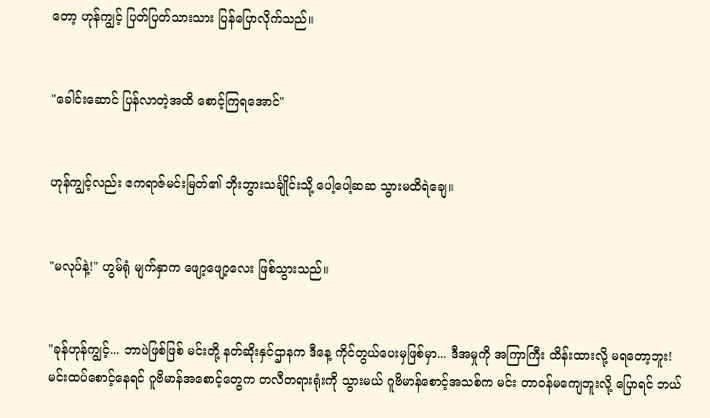တော့ ဟုန်ကျွင့် ပြတ်ပြတ်သားသား ပြန်ပြောလိုက်သည်။


"ခေါင်းဆောင် ပြန်လာတဲ့အထိ စောင့်ကြရအောင်"


ဟုန်ကျွင့်လည်း ဧကရာဇ်မင်းမြတ်၏ ဘိုးဘွားသင်္ချိုင်းသို့ ပေါ့ပေါ့ဆဆ သွားမထိရဲချေ။


"မလုပ်နဲ့!" ဟွမ်ရုံ မျက်နှာက ဖျော့ဖျော့လေး ဖြစ်သွားသည်။


"ခုန်ဟုန်ကျွင့်... ဘာပဲဖြစ်ဖြစ် မင်းတို့ နတ်ဆိုးနှင်ဌာနက ဒီနေ့ ကိုင်တွယ်ပေးမှဖြစ်မှာ... ဒီအမှုကို အကြာကြီး ထိန်းထားလို့ မရတော့ဘူး! မင်းထပ်စောင့်နေရင် ဂူဗိမာန်အစောင့်တွေက တလီတရားရုံးကို သွားမယ် ဂူဗိမာန်စောင့်အသစ်က မင်း တာဝန်မကျေဘူးလို့ ပြောရင် ဘယ်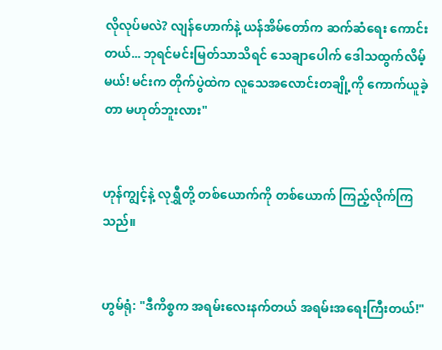လိုလုပ်မလဲ? လျန်ဟောက်နဲ့ ယန်အိမ်တော်က ဆက်ဆံရေး ကောင်းတယ်... ဘုရင်မင်းမြတ်သာသိရင် သေချာပေါက် ဒေါသထွက်လိမ့်မယ်! မင်းက တိုက်ပွဲထဲက လူသေအလောင်းတချို့ကို ကောက်ယူခဲ့တာ မဟုတ်ဘူးလား"


ဟုန်ကျွင့်နဲ့ လုရွှီတို့ တစ်ယောက်ကို တစ်ယောက် ကြည့်လိုက်ကြသည်။


ဟွမ်ရုံ: "ဒီကိစ္စက အရမ်းလေးနက်တယ် အရမ်းအရေးကြီးတယ်!"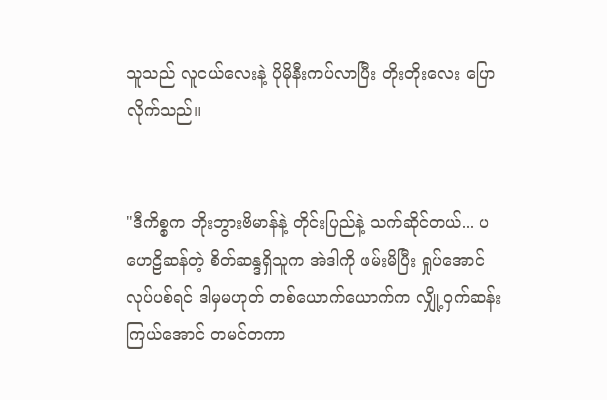သူသည် လူငယ်လေးနဲ့ ပိုမိုနီးကပ်လာပြီး တိုးတိုးလေး ပြောလိုက်သည်။


"ဒီကိစ္စက ဘိုးဘွားဗိမာန်နဲ့ တိုင်းပြည်နဲ့ သက်ဆိုင်တယ်... ပဟေဠိဆန်တဲ့ စိတ်ဆန္ဒရှိသူက အဲဒါကို ဖမ်းမိပြီး ရှုပ်အောင် လုပ်ပစ်ရင် ဒါမှမဟုတ် တစ်ယောက်ယောက်က လျှို့ဝှက်ဆန်းကြယ်အောင် တမင်တကာ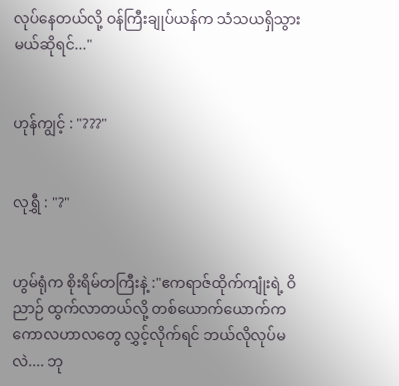လုပ်နေတယ်လို့ ဝန်ကြီးချုပ်ယန်က သံသယရှိသွားမယ်ဆိုရင်..."


ဟုန်ကျွင့် : "???"


လုရွှီ : "?"


ဟွမ်ရုံက စိုးရိမ်တကြီးနဲ့ :"ဧကရာဇ်ထိုက်ကျုံးရဲ့ ဝိညာဉ် ထွက်လာတယ်လို့ တစ်ယောက်ယောက်က ကောလဟာလတွေ လွှင့်လိုက်ရင် ဘယ်လိုလုပ်မလဲ.... ဘု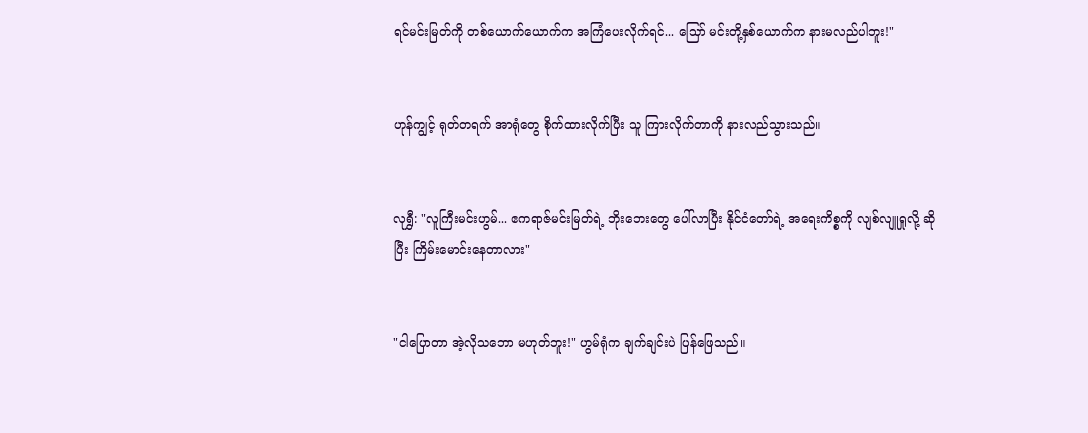ရင်မင်းမြတ်ကို တစ်ယောက်ယောက်က အကြံပေးလိုက်ရင်... သြော် မင်းတို့နှစ်ယောက်က နားမလည်ပါဘူး!"


ဟုန်ကျွင့် ရုတ်တရက် အာရုံတွေ စိုက်ထားလိုက်ပြီး သူ ကြားလိုက်တာကို နားလည်သွားသည်။


လုရွှီ: "လူကြီးမင်းဟွမ်... ဧကရာဇ်မင်းမြတ်ရဲ့ ဘိုးဘေးတွေ ပေါ်လာပြီး နိုင်ငံတော်ရဲ့ အရေးကိစ္စကို လျစ်လျူရှုလို့ ဆိုပြီး ကြိမ်းမောင်းနေတာလား"


"ငါပြောတာ အဲ့လိုသဘော မဟုတ်ဘူး!" ဟွမ်ရုံက ချက်ချင်းပဲ ပြန်ဖြေသည်။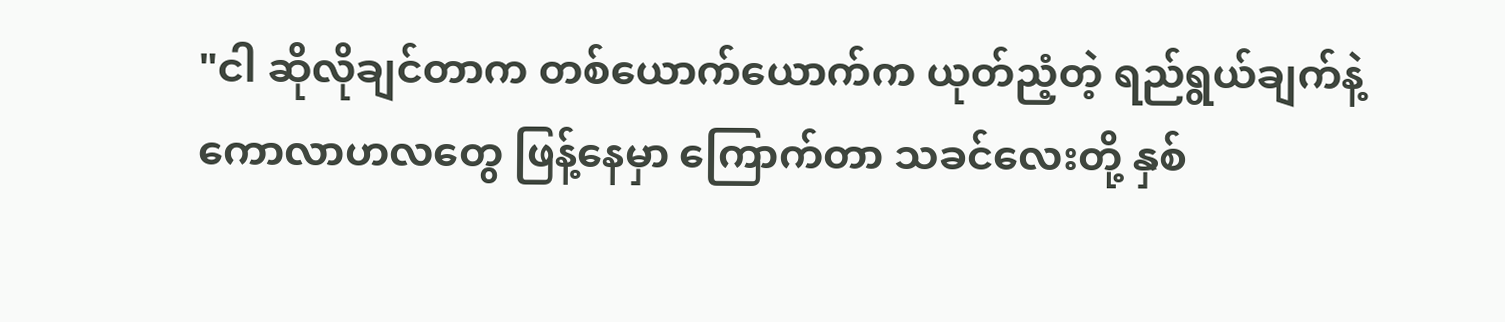"ငါ ဆိုလိုချင်တာက တစ်ယောက်ယောက်က ယုတ်ညံ့တဲ့ ရည်ရွယ်ချက်နဲ့ ကောလာဟလတွေ ဖြန့်နေမှာ ကြောက်တာ သခင်လေးတို့ နှစ်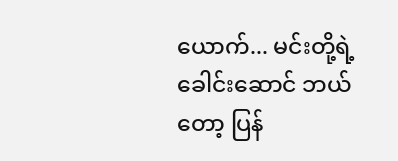ယောက်... မင်းတို့ရဲ့ ခေါင်းဆောင် ဘယ်တော့ ပြန်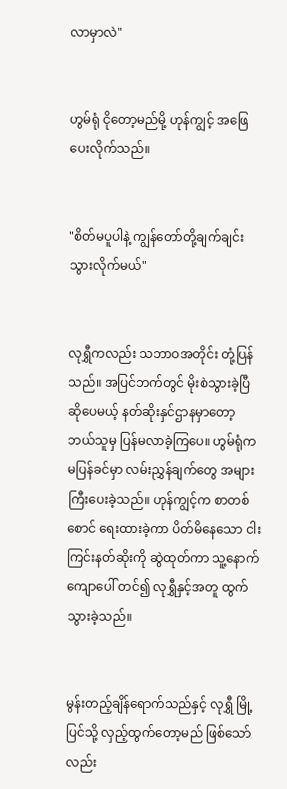လာမှာလဲ"


ဟွမ်ရုံ ငိုတော့မည်မို့ ဟုန်ကျွင့် အဖြေပေးလိုက်သည်။


"စိတ်မပူပါနဲ့ ကျွန်တော်တို့ချက်ချင်း သွားလိုက်မယ်"


လုရွှီကလည်း သဘာဝအတိုင်း တုံ့ပြန်သည်။ အပြင်ဘက်တွင် မိုးစဲသွားခဲ့ပြီ ဆိုပေမယ့် နတ်ဆိုးနှင်ဌာနမှာတော့ ဘယ်သူမှ ပြန်မလာခဲ့ကြပေ။ ဟွမ်ရုံက မပြန်ခင်မှာ လမ်းညွှန်ချက်တွေ အများကြီးပေးခဲ့သည်။ ဟုန်ကျွင့်က စာတစ်စောင် ရေးထားခဲ့ကာ ပိတ်မိနေသော ငါးကြင်းနတ်ဆိုးကို ဆွဲထုတ်ကာ သူ့နောက်ကျောပေါ် တင်၍ လုရွှီနှင့်အတူ ထွက်သွားခဲ့သည်။


မွန်းတည့်ချိန်ရောက်သည်နှင့် လုရွှီ မြို့ပြင်သို့ လှည့်ထွက်တော့မည် ဖြစ်သော်လည်း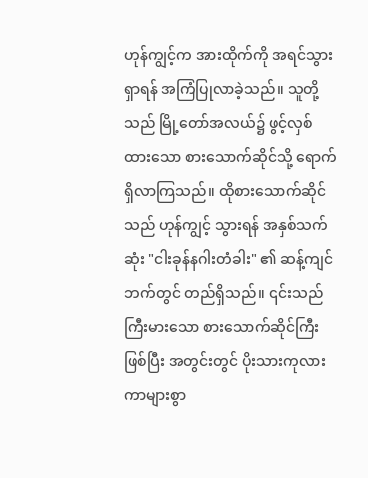ဟုန်ကျွင့်က အားထိုက်ကို အရင်သွားရှာရန် အကြံပြုလာခဲ့သည်။ သူတို့သည် မြို့တော်အလယ်၌ ဖွင့်လှစ်ထားသော စားသောက်ဆိုင်သို့ ရောက်ရှိလာကြသည်။ ထိုစားသောက်ဆိုင်သည် ဟုန်ကျွင့် သွားရန် အနှစ်သက်ဆုံး "ငါးခုန်နဂါးတံခါး" ၏ ဆန့်ကျင်ဘက်တွင် တည်ရှိသည်။ ၎င်းသည် ကြီးမားသော စားသောက်ဆိုင်ကြီး ဖြစ်ပြီး အတွင်းတွင် ပိုးသားကုလားကာများစွာ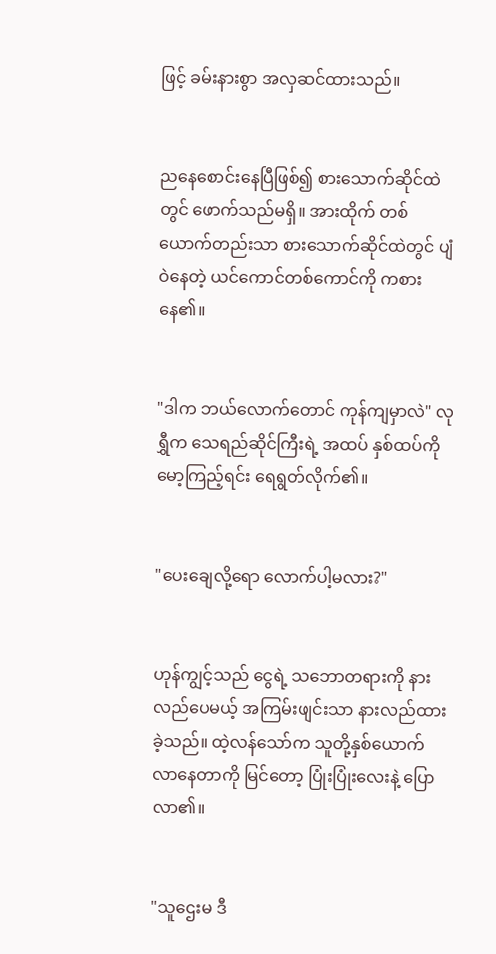ဖြင့် ခမ်းနားစွာ အလှဆင်ထားသည်။


ညနေစောင်းနေပြီဖြစ်၍ စားသောက်ဆိုင်ထဲတွင် ဖောက်သည်မရှိ။ အားထိုက် တစ်ယောက်တည်းသာ စားသောက်ဆိုင်ထဲတွင် ပျံဝဲနေတဲ့ ယင်ကောင်တစ်ကောင်ကို ကစားနေ၏။


"ဒါက ဘယ်လောက်တောင် ကုန်ကျမှာလဲ" လုရွှီက သေရည်ဆိုင်ကြီးရဲ့ အထပ် နှစ်ထပ်ကို မော့ကြည့်ရင်း ရေရွတ်လိုက်၏။


"ပေးချေလို့ရော လောက်ပါ့မလား?"


ဟုန်ကျွင့်သည် ငွေရဲ့ သဘောတရားကို နားလည်ပေမယ့် အကြမ်းဖျင်းသာ နားလည်ထားခဲ့သည်။ ထဲ့လန်သော်က သူတို့နှစ်ယောက် လာနေတာကို မြင်တော့ ပြုံးပြုံးလေးနဲ့ ပြောလာ၏။


"သူဌေးမ ဒီ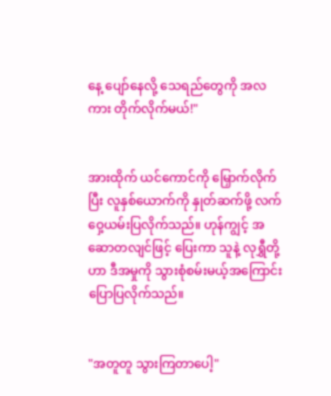နေ့ ပျော်နေလို့ သေရည်တွေကို အလကား တိုက်လိုက်မယ်!"


အားထိုက် ယင်ကောင်ကို မြှောက်လိုက်ပြီး လူနှစ်ယောက်ကို နှုတ်ဆက်ဖို့ လက်ဝှေ့ယမ်းပြလိုက်သည်။ ဟုန်ကျွင့် အဆောတလျင်ဖြင့် ပြေးကာ သူနဲ့ လုရွှီတို့ဟာ ဒီအမှုကို သွားစုံစမ်းမယ့်အကြောင်း ပြောပြလိုက်သည်။


"အတူတူ သွားကြတာပေါ့"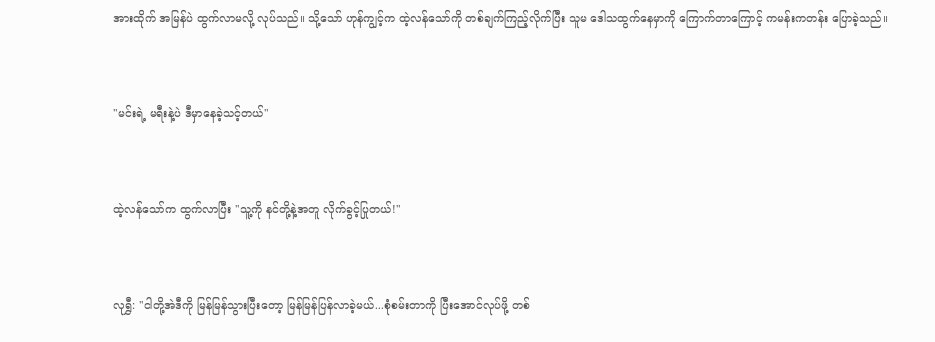အားထိုက် အမြန်ပဲ ထွက်လာမလို့ လုပ်သည်။ သို့သော် ဟုန်ကျွင့်က ထဲ့လန်သော်ကို တစ်ချက်ကြည့်လိုက်ပြီး သူမ ဒေါသထွက်နေမှာကို ကြောက်တာကြောင့် ကမန်းကတန်း ပြောခဲ့သည်။


"မင်းရဲ့ မရီးနဲ့ပဲ ဒီမှာနေခဲ့သင့်တယ်"


ထဲ့လန်သော်က ထွက်လာပြီး "သူ့ကို နင်တို့နဲ့အတူ လိုက်ခွင့်ပြုတယ်!"


လုရွှီ: "ငါတို့အဲဒီကို မြန်မြန်သွားပြီးတော့ မြန်မြန်ပြန်လာခဲ့မယ်...စုံစမ်းတာကို ပြီးအောင်လုပ်ဖို့ တစ်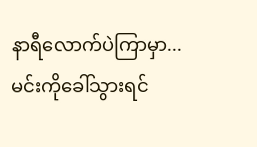နာရီလောက်ပဲကြာမှာ... မင်းကိုခေါ်သွားရင်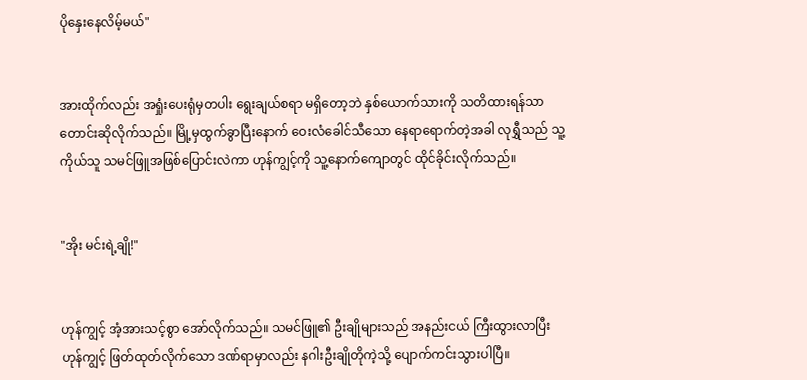ပိုနှေးနေလိမ့်မယ်"


အားထိုက်လည်း အရှုံးပေးရုံမှတပါး ရွေးချယ်စရာ မရှိတော့ဘဲ နှစ်ယောက်သားကို သတိထားရန်သာ တောင်းဆိုလိုက်သည်။ မြို့မှထွက်ခွာပြီးနောက် ဝေးလံခေါင်သီသော နေရာရောက်တဲ့အခါ လုရွှီသည် သူ့ကိုယ်သူ သမင်ဖြူအဖြစ်ပြောင်းလဲကာ ဟုန်ကျွင့်ကို သူ့နောက်ကျောတွင် ထိုင်ခိုင်းလိုက်သည်။


"အိုး မင်းရဲ့ချို!"


ဟုန်ကျွင့် အံ့အားသင့်စွာ အော်လိုက်သည်။ သမင်ဖြူ၏ ဦးချိုများသည် အနည်းငယ် ကြီးထွားလာပြီး ဟုန်ကျွင့် ဖြတ်ထုတ်လိုက်သော ဒဏ်ရာမှာလည်း နဂါးဦးချိုတိုကဲ့သို့ ပျောက်ကင်းသွားပါပြီ။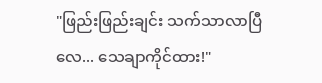"ဖြည်းဖြည်းချင်း သက်သာလာပြီလေ... သေချာကိုင်ထား!"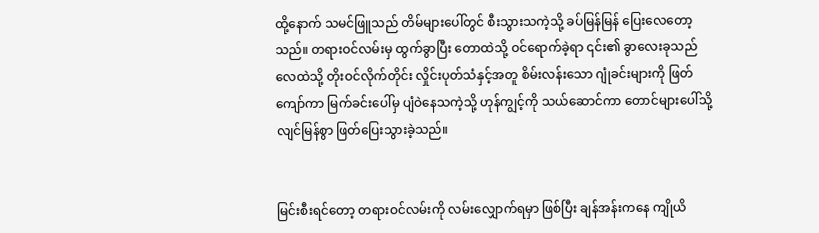ထို့နောက် သမင်ဖြူသည် တိမ်များပေါ်တွင် စီးသွားသကဲ့သို့ ခပ်မြန်မြန် ပြေးလေတော့သည်။ တရားဝင်လမ်းမှ ထွက်ခွာပြီး တောထဲသို့ ဝင်ရောက်ခဲ့ရာ ၎င်း၏ ခွာလေးခုသည် လေထဲသို့ တိုးဝင်လိုက်တိုင်း လှိုင်းပုတ်သံနှင့်အတူ စိမ်းလန်းသော ဂျုံခင်းများကို ဖြတ်ကျော်ကာ မြက်ခင်းပေါ်မှ ပျံဝဲနေသကဲ့သို့ ဟုန်ကျွင့်ကို သယ်ဆောင်ကာ တောင်များပေါ်သို့ လျင်မြန်စွာ ဖြတ်ပြေးသွားခဲ့သည်။


မြင်းစီးရင်တော့ တရားဝင်လမ်းကို လမ်းလျှောက်ရမှာ ဖြစ်ပြီး ချန်အန်းကနေ ကျိုယိ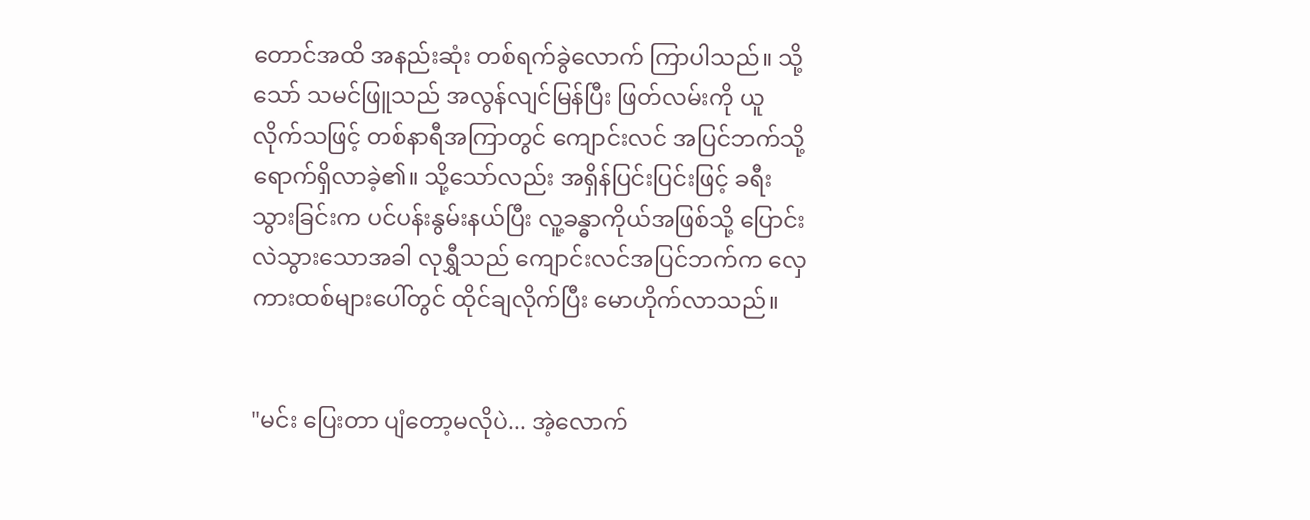တောင်အထိ အနည်းဆုံး တစ်ရက်ခွဲလောက် ကြာပါသည်။ သို့သော် သမင်ဖြူသည် အလွန်လျင်မြန်ပြီး ဖြတ်လမ်းကို ယူလိုက်သဖြင့် တစ်နာရီအကြာတွင် ကျောင်းလင် အပြင်ဘက်သို့ ရောက်ရှိလာခဲ့၏။ သို့သော်လည်း အရှိန်ပြင်းပြင်းဖြင့် ခရီးသွားခြင်းက ပင်ပန်းနွမ်းနယ်ပြီး လူ့ခန္ဓာကိုယ်အဖြစ်သို့ ပြောင်းလဲသွားသောအခါ လုရွှီသည် ကျောင်းလင်အပြင်ဘက်က လှေကားထစ်များပေါ်တွင် ထိုင်ချလိုက်ပြီး မောဟိုက်လာသည်။


"မင်း ပြေးတာ ပျံတော့မလိုပဲ... အဲ့လောက်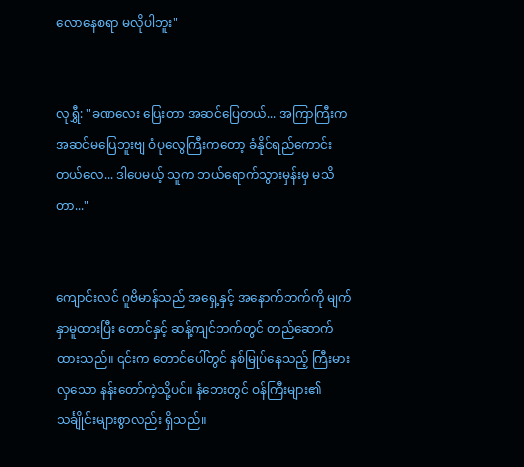လောနေစရာ မလိုပါဘူး"


လုရွှီ: "ခဏလေး ပြေးတာ အဆင်ပြေတယ်... အကြာကြီးက အဆင်မပြေဘူးဗျ ဝံပုလွေကြီးကတော့ ခံနိုင်ရည်ကောင်းတယ်လေ... ဒါပေမယ့် သူက ဘယ်ရောက်သွားမှန်းမှ မသိတာ..."


ကျောင်းလင် ဂူဗိမာန်သည် အရှေ့နှင့် အနောက်ဘက်ကို မျက်နှာမူထားပြီး တောင်နှင့် ဆန့်ကျင်ဘက်တွင် တည်ဆောက်ထားသည်။ ၎င်းက တောင်ပေါ်တွင် နစ်မြုပ်နေသည့် ကြီးမားလှသော နန်းတော်ကဲ့သို့ပင်။ နံဘေးတွင် ဝန်ကြီးများ၏ သင်္ချိုင်းများစွာလည်း ရှိသည်။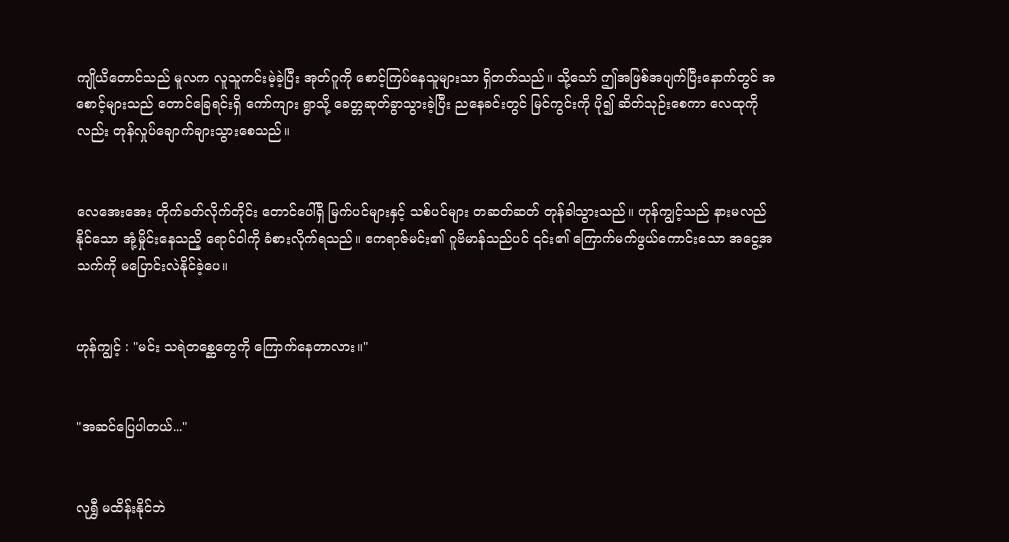ကျိုယိတောင်သည် မူလက လူသူကင်းမဲ့ခဲ့ပြီး အုတ်ဂူကို စောင့်ကြပ်နေသူများသာ ရှိတတ်သည်။ သို့သော် ဤအဖြစ်အပျက်ပြီးနောက်တွင် အစောင့်များသည် တောင်ခြေရင်းရှိ ကော်ကျား ရွာသို့ ခေတ္တဆုတ်ခွာသွားခဲ့ပြီး ညနေခင်းတွင် မြင်ကွင်းကို ပို၍ ဆိတ်သုဉ်းစေကာ လေထုကိုလည်း တုန်လှုပ်ချောက်ချားသွားစေသည်။


လေအေးအေး တိုက်ခတ်လိုက်တိုင်း တောင်ပေါ်ရှိ မြက်ပင်များနှင့် သစ်ပင်များ တဆတ်ဆတ် တုန်ခါသွားသည်။ ဟုန်ကျွင့်သည် နားမလည်နိုင်သော အုံ့မှိုင်းနေသညိ့ ရောင်ဝါကို ခံစားလိုက်ရသည်။ ဧကရာဇ်မင်း၏ ဂူဗိမာန်သည်ပင် ၎င်း၏ ကြောက်မက်ဖွယ်ကောင်းသော အငွေ့အသက်ကို မပြောင်းလဲနိုင်ခဲ့ပေ။


ဟုန်ကျွင့် : "မင်း သရဲတစ္ဆေတွေကို ကြောက်နေတာလား။"


"အဆင်ပြေပါတယ်..."


လုရွှီ မထိန်းနိုင်ဘဲ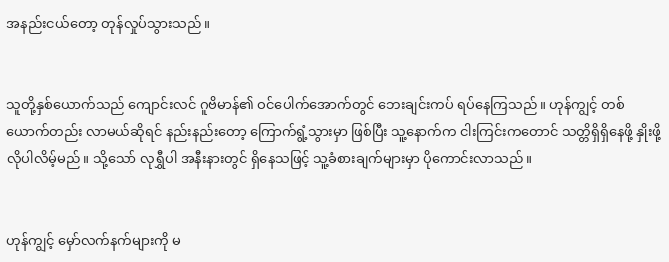အနည်းငယ်တော့ တုန်လှုပ်သွားသည်။


သူတို့နှစ်ယောက်သည် ကျောင်းလင် ဂူဗိမာန်၏ ဝင်ပေါက်အောက်တွင် ဘေးချင်းကပ် ရပ်နေကြသည်။ ဟုန်ကျွင့် တစ်ယောက်တည်း လာမယ်ဆိုရင် နည်းနည်းတော့ ကြောက်ရွံ့သွားမှာ ဖြစ်ပြီး သူ့နောက်က ငါးကြင်းကတောင် သတ္တိရှိရှိနေဖို့ နှိုးဖို့လိုပါလိမ့်မည်။ သို့သော် လုရွှီပါ အနီးနားတွင် ရှိနေသဖြင့် သူ့ခံစားချက်များမှာ ပိုကောင်းလာသည်။


ဟုန်ကျွင့် မှော်လက်နက်များကို မ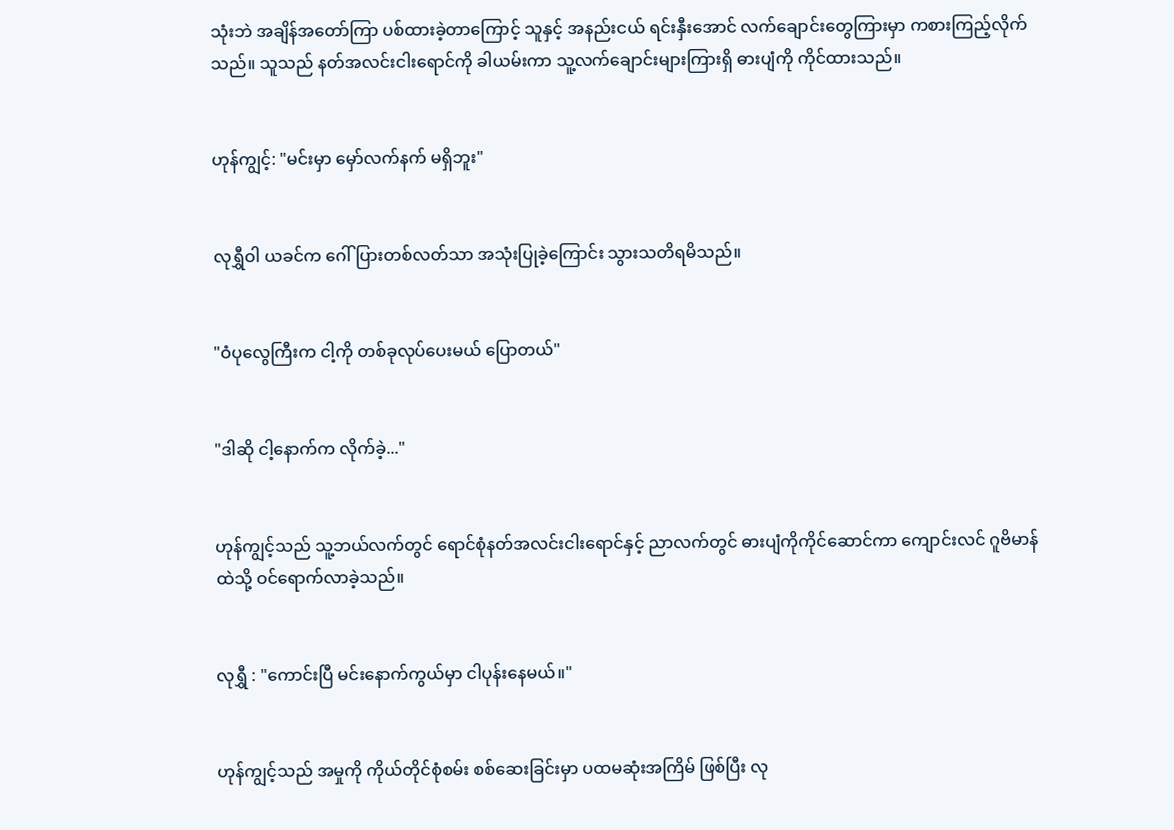သုံးဘဲ အချိန်အတော်ကြာ ပစ်ထားခဲ့တာကြောင့် သူနှင့် အနည်းငယ် ရင်းနှီးအောင် လက်ချောင်းတွေကြားမှာ ကစားကြည့်လိုက်သည်။ သူသည် နတ်အလင်းငါးရောင်ကို ခါယမ်းကာ သူ့လက်ချောင်းများကြားရှိ ဓားပျံကို ကိုင်ထားသည်။


ဟုန်ကျွင့်: "မင်းမှာ မှော်လက်နက် မရှိဘူး"


လုရွှီဝါ ယခင်က ဂေါ်ပြားတစ်လတ်သာ အသုံးပြုခဲ့ကြောင်း သွားသတိရမိသည်။


"ဝံပုလွေကြီးက ငါ့ကို တစ်ခုလုပ်ပေးမယ် ပြောတယ်"


"ဒါဆို ငါ့နောက်က လိုက်ခဲ့..."


ဟုန်ကျွင့်သည် သူ့ဘယ်လက်တွင် ရောင်စုံနတ်အလင်းငါးရောင်နှင့် ညာလက်တွင် ဓားပျံကိုကိုင်ဆောင်ကာ ကျောင်းလင် ဂူဗိမာန်ထဲသို့ ဝင်ရောက်လာခဲ့သည်။


လုရွှီ : "ကောင်းပြီ မင်းနောက်ကွယ်မှာ ငါပုန်းနေမယ်။"


ဟုန်ကျွင့်သည် အမှုကို ကိုယ်တိုင်စုံစမ်း စစ်ဆေးခြင်းမှာ ပထမဆုံးအကြိမ် ဖြစ်ပြီး လု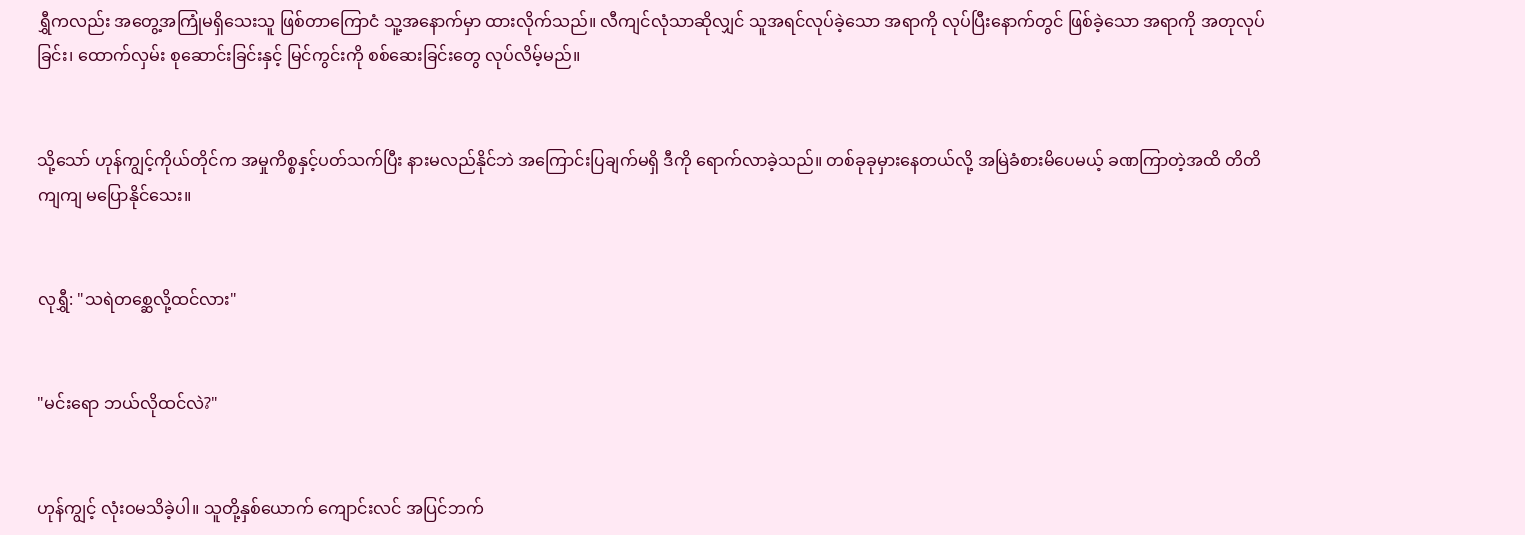ရွှီကလည်း အတွေ့အကြုံမရှိသေးသူ ဖြစ်တာကြောငံ သူ့အနောက်မှာ ထားလိုက်သည်။ လီကျင်လုံသာဆိုလျှင် သူအရင်လုပ်ခဲ့သော အရာကို လုပ်ပြီးနောက်တွင် ဖြစ်ခဲ့သော အရာကို အတုလုပ်ခြင်း၊ ထောက်လှမ်း စုဆောင်းခြင်းနှင့် မြင်ကွင်းကို စစ်ဆေးခြင်းတွေ လုပ်လိမ့်မည်။


သို့သော် ဟုန်ကျွင့်ကိုယ်တိုင်က အမှုကိစ္စနှင့်ပတ်သက်ပြီး နားမလည်နိုင်ဘဲ အကြောင်းပြချက်မရှိ ဒီကို ရောက်လာခဲ့သည်။ တစ်ခုခုမှားနေတယ်လို့ အမြဲခံစားမိပေမယ့် ခဏကြာတဲ့အထိ တိတိကျကျ မပြောနိုင်သေး။


လုရွှီ: "သရဲတစ္ဆေလို့ထင်လား"


"မင်းရော ဘယ်လိုထင်လဲ?"


ဟုန်ကျွင့် လုံးဝမသိခဲ့ပါ။ သူတို့နှစ်ယောက် ကျောင်းလင် အပြင်ဘက်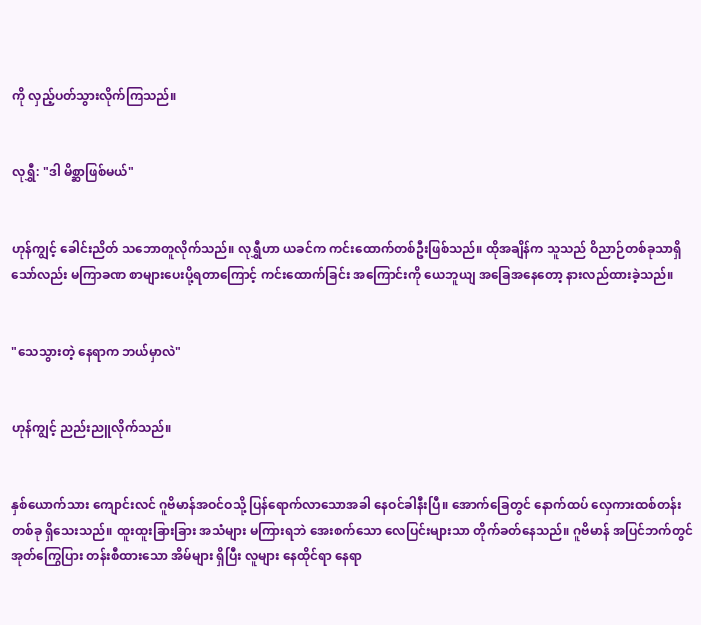ကို လှည့်ပတ်သွားလိုက်ကြသည်။


လုရွှီ: "ဒါ မိစ္ဆာဖြစ်မယ်"


ဟုန်ကျွင့် ခေါင်းညိတ် သဘောတူလိုက်သည်။ လုရွှီဟာ ယခင်က ကင်းထောက်တစ်ဦးဖြစ်သည်။ ထိုအချိန်က သူသည် ဝိညာဉ်တစ်ခုသာရှိသော်လည်း မကြာခဏ စာများပေးပို့ရတာကြောင့် ကင်းထောက်ခြင်း အကြောင်းကို ယေဘူယျ အခြေအနေတော့ နားလည်ထားခဲ့သည်။


"သေသွားတဲ့ နေရာက ဘယ်မှာလဲ"


ဟုန်ကျွင့် ညည်းညူလိုက်သည်။


နှစ်ယောက်သား ကျောင်းလင် ဂူဗိမာန်အဝင်ဝသို့ ပြန်ရောက်လာသောအခါ နေဝင်ခါနီးပြီ။ အောက်ခြေတွင် နောက်ထပ် လှေကားထစ်တန်းတစ်ခု ရှိသေးသည်။ ထူးထူးခြားခြား အသံများ မကြားရဘဲ အေးစက်သော လေပြင်းများသာ တိုက်ခတ်နေသည်။ ဂူဗိမာန် အပြင်ဘက်တွင် အုတ်ကြွေပြား တန်းစီထားသော အိမ်များ ရှိပြီး လူများ နေထိုင်ရာ နေရာ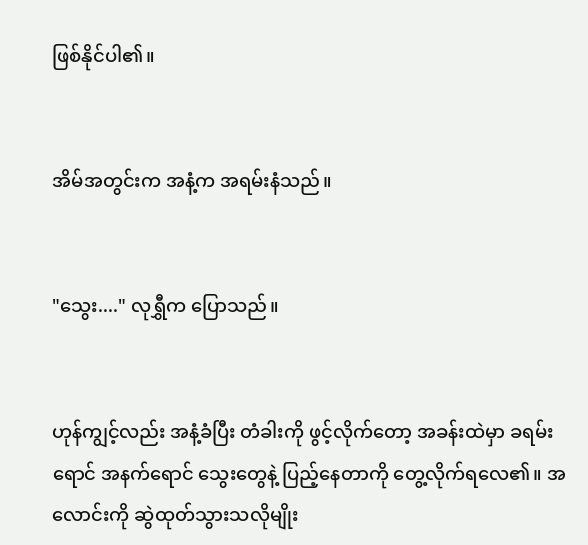ဖြစ်နိုင်ပါ၏။


အိမ်အတွင်းက အနံ့က အရမ်းနံသည်။


"သွေး...." လုရွှီက ပြောသည်။


ဟုန်ကျွင့်လည်း အနံ့ခံပြီး တံခါးကို ဖွင့်လိုက်တော့ အခန်းထဲမှာ ခရမ်းရောင် အနက်ရောင် သွေးတွေနဲ့ ပြည့်နေတာကို တွေ့လိုက်ရလေ၏။ အလောင်းကို ဆွဲထုတ်သွားသလိုမျိုး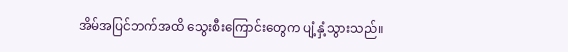အိမ်အပြင်ဘက်အထိ သွေးစီးကြောင်းတွေက ပျံ့နှံ့သွားသည်။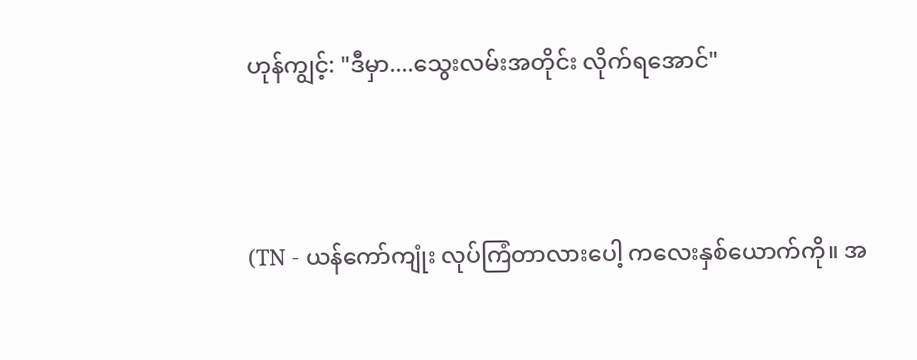ဟုန်ကျွင့်: "ဒီမှာ....သွေးလမ်းအတိုင်း လိုက်ရအောင်"




(TN - ယန်ကော်ကျုံး လုပ်ကြံတာလားပေါ့ ကလေးနှစ်ယောက်ကို။ အ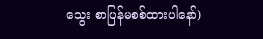သွေး စာပြန်မစစ်ထားပါနော်)